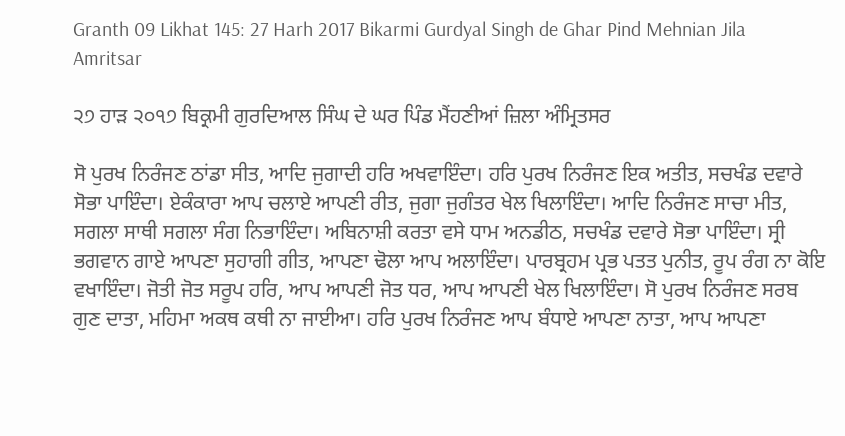Granth 09 Likhat 145: 27 Harh 2017 Bikarmi Gurdyal Singh de Ghar Pind Mehnian Jila Amritsar

੨੭ ਹਾੜ ੨੦੧੭ ਬਿਕ੍ਰਮੀ ਗੁਰਦਿਆਲ ਸਿੰਘ ਦੇ ਘਰ ਪਿੰਡ ਮੈਂਹਣੀਆਂ ਜ਼ਿਲਾ ਅੰਮ੍ਰਿਤਸਰ

ਸੋ ਪੁਰਖ ਨਿਰੰਜਣ ਠਾਂਡਾ ਸੀਤ, ਆਦਿ ਜੁਗਾਦੀ ਹਰਿ ਅਖਵਾਇੰਦਾ। ਹਰਿ ਪੁਰਖ ਨਿਰੰਜਣ ਇਕ ਅਤੀਤ, ਸਚਖੰਡ ਦਵਾਰੇ ਸੋਭਾ ਪਾਇੰਦਾ। ਏਕੰਕਾਰਾ ਆਪ ਚਲਾਏ ਆਪਣੀ ਰੀਤ, ਜੁਗਾ ਜੁਗੰਤਰ ਖੇਲ ਖਿਲਾਇੰਦਾ। ਆਦਿ ਨਿਰੰਜਣ ਸਾਚਾ ਮੀਤ, ਸਗਲਾ ਸਾਥੀ ਸਗਲਾ ਸੰਗ ਨਿਭਾਇੰਦਾ। ਅਬਿਨਾਸ਼ੀ ਕਰਤਾ ਵਸੇ ਧਾਮ ਅਨਡੀਠ, ਸਚਖੰਡ ਦਵਾਰੇ ਸੋਭਾ ਪਾਇੰਦਾ। ਸ੍ਰੀ ਭਗਵਾਨ ਗਾਏ ਆਪਣਾ ਸੁਹਾਗੀ ਗੀਤ, ਆਪਣਾ ਢੋਲਾ ਆਪ ਅਲਾਇੰਦਾ। ਪਾਰਬ੍ਰਹਮ ਪ੍ਰਭ ਪਤਤ ਪੁਨੀਤ, ਰੂਪ ਰੰਗ ਨਾ ਕੋਇ ਵਖਾਇੰਦਾ। ਜੋਤੀ ਜੋਤ ਸਰੂਪ ਹਰਿ, ਆਪ ਆਪਣੀ ਜੋਤ ਧਰ, ਆਪ ਆਪਣੀ ਖੇਲ ਖਿਲਾਇੰਦਾ। ਸੋ ਪੁਰਖ ਨਿਰੰਜਣ ਸਰਬ ਗੁਣ ਦਾਤਾ, ਮਹਿਮਾ ਅਕਥ ਕਥੀ ਨਾ ਜਾਈਆ। ਹਰਿ ਪੁਰਖ ਨਿਰੰਜਣ ਆਪ ਬੰਧਾਏ ਆਪਣਾ ਨਾਤਾ, ਆਪ ਆਪਣਾ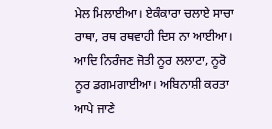ਮੇਲ ਮਿਲਾਈਆ। ਏਕੰਕਾਰਾ ਚਲਾਏ ਸਾਚਾ ਰਾਥਾ, ਰਥ ਰਥਵਾਹੀ ਦਿਸ ਨਾ ਆਈਆ। ਆਦਿ ਨਿਰੰਜਣ ਜੋਤੀ ਨੂਰ ਲਲਾਟਾ, ਨੂਰੋ ਨੂਰ ਡਗਮਗਾਈਆ। ਅਬਿਨਾਸ਼ੀ ਕਰਤਾ ਆਪੇ ਜਾਣੇ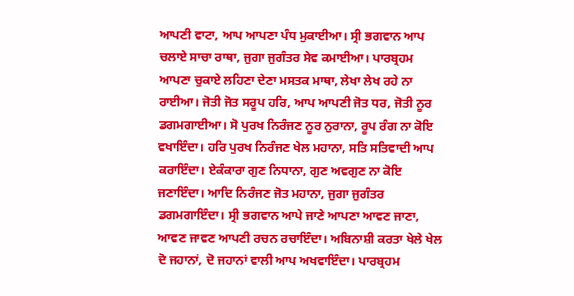ਆਪਣੀ ਵਾਟਾ, ਆਪ ਆਪਣਾ ਪੰਧ ਮੁਕਾਈਆ। ਸ੍ਰੀ ਭਗਵਾਨ ਆਪ ਚਲਾਏ ਸਾਚਾ ਰਾਥਾ, ਜੁਗਾ ਜੁਗੰਤਰ ਸੇਵ ਕਮਾਈਆ। ਪਾਰਬ੍ਰਹਮ ਆਪਣਾ ਚੁਕਾਏ ਲਹਿਣਾ ਦੇਣਾ ਮਸਤਕ ਮਾਥਾ, ਲੇਖਾ ਲੇਖ ਰਹੇ ਨਾ ਰਾਈਆ। ਜੋਤੀ ਜੋਤ ਸਰੂਪ ਹਰਿ, ਆਪ ਆਪਣੀ ਜੋਤ ਧਰ, ਜੋਤੀ ਨੂਰ ਡਗਮਗਾਈਆ। ਸੋ ਪੁਰਖ ਨਿਰੰਜਣ ਨੂਰ ਨੁਰਾਨਾ, ਰੂਪ ਰੰਗ ਨਾ ਕੋਇ ਵਖਾਇੰਦਾ। ਹਰਿ ਪੁਰਖ ਨਿਰੰਜਣ ਖੇਲ ਮਹਾਨਾ, ਸਤਿ ਸਤਿਵਾਦੀ ਆਪ ਕਰਾਇੰਦਾ। ਏਕੰਕਾਰਾ ਗੁਣ ਨਿਧਾਨਾ, ਗੁਣ ਅਵਗੁਣ ਨਾ ਕੋਇ ਜਣਾਇੰਦਾ। ਆਦਿ ਨਿਰੰਜਣ ਜੋਤ ਮਹਾਨਾ, ਜੁਗਾ ਜੁਗੰਤਰ ਡਗਮਗਾਇੰਦਾ। ਸ੍ਰੀ ਭਗਵਾਨ ਆਪੇ ਜਾਣੇ ਆਪਣਾ ਆਵਣ ਜਾਣਾ, ਆਵਣ ਜਾਵਣ ਆਪਣੀ ਰਚਨ ਰਚਾਇੰਦਾ। ਅਬਿਨਾਸ਼ੀ ਕਰਤਾ ਖੇਲੇ ਖੇਲ ਦੋ ਜਹਾਨਾਂ, ਦੋ ਜਹਾਨਾਂ ਵਾਲੀ ਆਪ ਅਖਵਾਇੰਦਾ। ਪਾਰਬ੍ਰਹਮ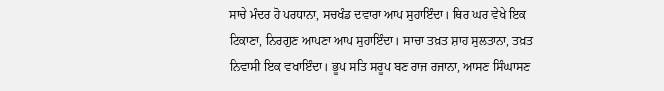ਸਾਚੇ ਮੰਦਰ ਹੋ ਪਰਧਾਨਾ, ਸਚਖੰਡ ਦਵਾਰਾ ਆਪ ਸੁਹਾਇੰਦਾ। ਥਿਰ ਘਰ ਵੇਖੇ ਇਕ ਟਿਕਾਣਾ, ਨਿਰਗੁਣ ਆਪਣਾ ਆਪ ਸੁਹਾਇੰਦਾ। ਸਾਚਾ ਤਖ਼ਤ ਸ਼ਾਹ ਸੁਲਤਾਨਾ, ਤਖ਼ਤ ਨਿਵਾਸੀ ਇਕ ਵਖਾਇੰਦਾ। ਭੂਪ ਸਤਿ ਸਰੂਪ ਬਣ ਰਾਜ ਰਜਾਨਾ, ਆਸਣ ਸਿੰਘਾਸਣ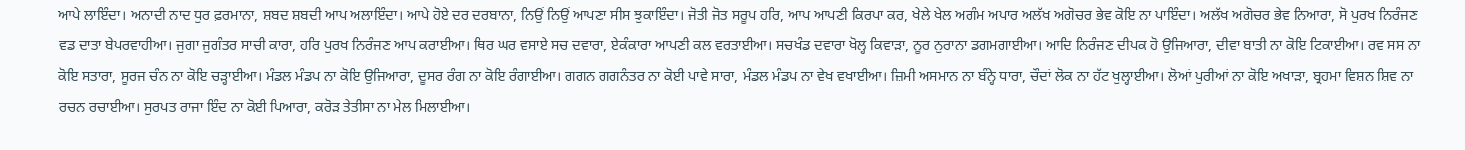ਆਪੇ ਲਾਇੰਦਾ। ਅਨਾਦੀ ਨਾਦ ਧੁਰ ਫ਼ਰਮਾਨਾ, ਸ਼ਬਦ ਸ਼ਬਦੀ ਆਪ ਅਲਾਇੰਦਾ। ਆਪੇ ਹੋਏ ਦਰ ਦਰਬਾਨਾ, ਨਿਉਂ ਨਿਉਂ ਆਪਣਾ ਸੀਸ ਝੁਕਾਇੰਦਾ। ਜੋਤੀ ਜੋਤ ਸਰੂਪ ਹਰਿ, ਆਪ ਆਪਣੀ ਕਿਰਪਾ ਕਰ, ਖੇਲੇ ਖੇਲ ਅਗੰਮ ਅਪਾਰ ਅਲੱਖ ਅਗੋਚਰ ਭੇਵ ਕੋਇ ਨਾ ਪਾਇੰਦਾ। ਅਲੱਖ ਅਗੋਚਰ ਭੇਵ ਨਿਆਰਾ, ਸੋ ਪੁਰਖ ਨਿਰੰਜਣ ਵਡ ਦਾਤਾ ਬੇਪਰਵਾਹੀਆ। ਜੁਗਾ ਜੁਗੰਤਰ ਸਾਚੀ ਕਾਰਾ, ਹਰਿ ਪੁਰਖ ਨਿਰੰਜਣ ਆਪ ਕਰਾਈਆ। ਥਿਰ ਘਰ ਵਸਾਏ ਸਚ ਦਵਾਰਾ, ਏਕੰਕਾਰਾ ਆਪਣੀ ਕਲ ਵਰਤਾਈਆ। ਸਚਖੰਡ ਦਵਾਰਾ ਖੋਲ੍ਹ ਕਿਵਾੜਾ, ਨੂਰ ਨੁਰਾਨਾ ਡਗਮਗਾਈਆ। ਆਦਿ ਨਿਰੰਜਣ ਦੀਪਕ ਹੋ ਉਜਿਆਰਾ, ਦੀਵਾ ਬਾਤੀ ਨਾ ਕੋਇ ਟਿਕਾਈਆ। ਰਵ ਸਸ ਨਾ ਕੋਇ ਸਤਾਰਾ, ਸੂਰਜ ਚੰਨ ਨਾ ਕੋਇ ਚੜ੍ਹਾਈਆ। ਮੰਡਲ ਮੰਡਪ ਨਾ ਕੋਇ ਉਜਿਆਰਾ, ਦੂਸਰ ਰੰਗ ਨਾ ਕੋਇ ਰੰਗਾਈਆ। ਗਗਨ ਗਗਨੰਤਰ ਨਾ ਕੋਈ ਪਾਵੇ ਸਾਰਾ, ਮੰਡਲ ਮੰਡਪ ਨਾ ਵੇਖ ਵਖਾਈਆ। ਜ਼ਿਮੀ ਅਸਮਾਨ ਨਾ ਬੰਨ੍ਹੇ ਧਾਰਾ, ਚੌਦਾਂ ਲੋਕ ਨਾ ਹੱਟ ਖੁਲ੍ਹਾਈਆ। ਲੋਆਂ ਪੁਰੀਆਂ ਨਾ ਕੋਇ ਅਖਾੜਾ, ਬ੍ਰਹਮਾ ਵਿਸ਼ਨ ਸ਼ਿਵ ਨਾ ਰਚਨ ਰਚਾਈਆ। ਸੁਰਪਤ ਰਾਜਾ ਇੰਦ ਨਾ ਕੋਈ ਪਿਆਰਾ, ਕਰੋੜ ਤੇਤੀਸਾ ਨਾ ਮੇਲ ਮਿਲਾਈਆ।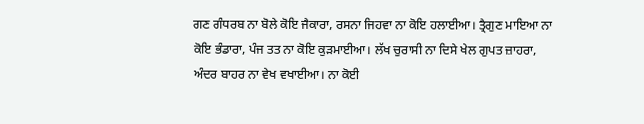ਗਣ ਗੰਧਰਬ ਨਾ ਬੋਲੇ ਕੋਇ ਜੈਕਾਰਾ, ਰਸਨਾ ਜਿਹਵਾ ਨਾ ਕੋਇ ਹਲਾਈਆ। ਤ੍ਰੈਗੁਣ ਮਾਇਆ ਨਾ ਕੋਇ ਭੰਡਾਰਾ, ਪੰਜ ਤਤ ਨਾ ਕੋਇ ਕੁੜਮਾਈਆ। ਲੱਖ ਚੁਰਾਸੀ ਨਾ ਦਿਸੇ ਖੇਲ ਗੁਪਤ ਜ਼ਾਹਰਾ, ਅੰਦਰ ਬਾਹਰ ਨਾ ਵੇਖ ਵਖਾਈਆ। ਨਾ ਕੋਈ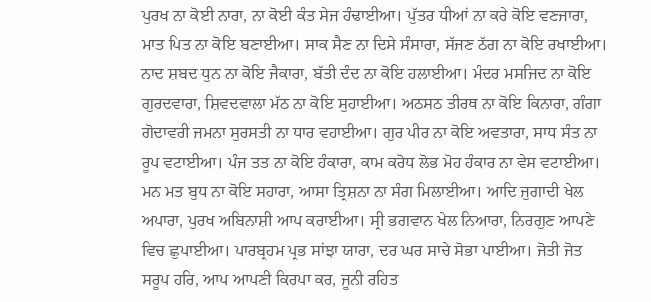ਪੁਰਖ ਨਾ ਕੋਈ ਨਾਰਾ, ਨਾ ਕੋਈ ਕੰਤ ਸੇਜ ਹੰਢਾਈਆ। ਪੁੱਤਰ ਧੀਆਂ ਨਾ ਕਰੇ ਕੋਇ ਵਣਜਾਰਾ, ਮਾਤ ਪਿਤ ਨਾ ਕੋਇ ਬਣਾਈਆ। ਸਾਕ ਸੈਣ ਨਾ ਦਿਸੇ ਸੰਸਾਰਾ, ਸੱਜਣ ਠੱਗ ਨਾ ਕੋਇ ਰਖਾਈਆ। ਨਾਦ ਸ਼ਬਦ ਧੁਨ ਨਾ ਕੋਇ ਜੈਕਾਰਾ, ਬੱਤੀ ਦੰਦ ਨਾ ਕੋਇ ਹਲਾਈਆ। ਮੰਦਰ ਮਸਜਿਦ ਨਾ ਕੋਇ ਗੁਰਦਵਾਰਾ, ਸ਼ਿਵਦਵਾਲਾ ਮੱਠ ਨਾ ਕੋਇ ਸੁਹਾਈਆ। ਅਠਸਠ ਤੀਰਥ ਨਾ ਕੋਇ ਕਿਨਾਰਾ, ਗੰਗਾ ਗੋਦਾਵਰੀ ਜਮਨਾ ਸੁਰਸਤੀ ਨਾ ਧਾਰ ਵਹਾਈਆ। ਗੁਰ ਪੀਰ ਨਾ ਕੋਇ ਅਵਤਾਰਾ, ਸਾਧ ਸੰਤ ਨਾ ਰੂਪ ਵਟਾਈਆ। ਪੰਜ ਤਤ ਨਾ ਕੋਇ ਹੰਕਾਰਾ, ਕਾਮ ਕਰੋਧ ਲੋਭ ਮੋਹ ਹੰਕਾਰ ਨਾ ਵੇਸ ਵਟਾਈਆ। ਮਨ ਮਤ ਬੁਧ ਨਾ ਕੋਇ ਸਹਾਰਾ, ਆਸਾ ਤ੍ਰਿਸ਼ਨਾ ਨਾ ਸੰਗ ਮਿਲਾਈਆ। ਆਦਿ ਜੁਗਾਦੀ ਖੇਲ ਅਪਾਰਾ, ਪੁਰਖ ਅਬਿਨਾਸ਼ੀ ਆਪ ਕਰਾਈਆ। ਸ੍ਰੀ ਭਗਵਾਨ ਖੇਲ ਨਿਆਰਾ, ਨਿਰਗੁਣ ਆਪਣੇ ਵਿਚ ਛੁਪਾਈਆ। ਪਾਰਬ੍ਰਹਮ ਪ੍ਰਭ ਸਾਂਝਾ ਯਾਰਾ, ਦਰ ਘਰ ਸਾਚੇ ਸੋਭਾ ਪਾਈਆ। ਜੋਤੀ ਜੋਤ ਸਰੂਪ ਹਰਿ, ਆਪ ਆਪਣੀ ਕਿਰਪਾ ਕਰ, ਜੂਨੀ ਰਹਿਤ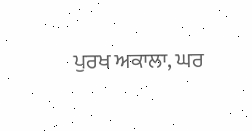ਪੁਰਖ ਅਕਾਲਾ, ਘਰ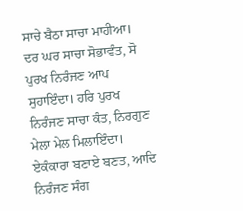ਸਾਚੇ ਬੈਠਾ ਸਾਚਾ ਮਾਹੀਆ। ਦਰ ਘਰ ਸਾਚਾ ਸੋਭਾਵੰਤ, ਸੋ ਪੁਰਖ ਨਿਰੰਜਣ ਆਪ ਸੁਹਾਇੰਦਾ। ਹਰਿ ਪੁਰਖ ਨਿਰੰਜਣ ਸਾਚਾ ਕੰਤ, ਨਿਰਗੁਣ ਮੇਲਾ ਮੇਲ ਮਿਲਾਇੰਦਾ। ਏਕੰਕਾਰਾ ਬਣਾਏ ਬਣਤ, ਆਦਿ ਨਿਰੰਜਣ ਸੰਗ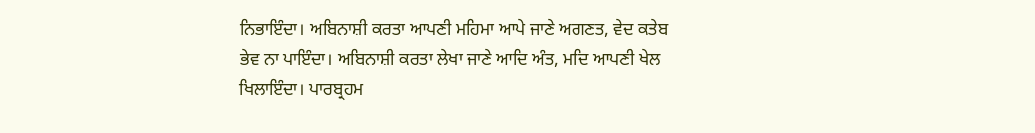ਨਿਭਾਇੰਦਾ। ਅਬਿਨਾਸ਼ੀ ਕਰਤਾ ਆਪਣੀ ਮਹਿਮਾ ਆਪੇ ਜਾਣੇ ਅਗਣਤ, ਵੇਦ ਕਤੇਬ ਭੇਵ ਨਾ ਪਾਇੰਦਾ। ਅਬਿਨਾਸ਼ੀ ਕਰਤਾ ਲੇਖਾ ਜਾਣੇ ਆਦਿ ਅੰਤ, ਮਦਿ ਆਪਣੀ ਖੇਲ ਖਿਲਾਇੰਦਾ। ਪਾਰਬ੍ਰਹਮ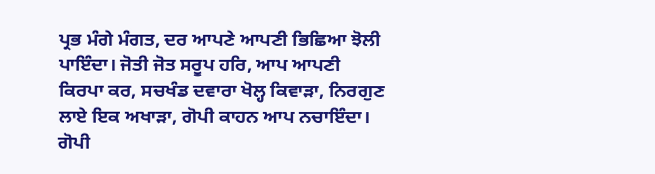ਪ੍ਰਭ ਮੰਗੇ ਮੰਗਤ, ਦਰ ਆਪਣੇ ਆਪਣੀ ਭਿਛਿਆ ਝੋਲੀ ਪਾਇੰਦਾ। ਜੋਤੀ ਜੋਤ ਸਰੂਪ ਹਰਿ, ਆਪ ਆਪਣੀ ਕਿਰਪਾ ਕਰ, ਸਚਖੰਡ ਦਵਾਰਾ ਖੋਲ੍ਹ ਕਿਵਾੜਾ, ਨਿਰਗੁਣ ਲਾਏ ਇਕ ਅਖਾੜਾ, ਗੋਪੀ ਕਾਹਨ ਆਪ ਨਚਾਇੰਦਾ। ਗੋਪੀ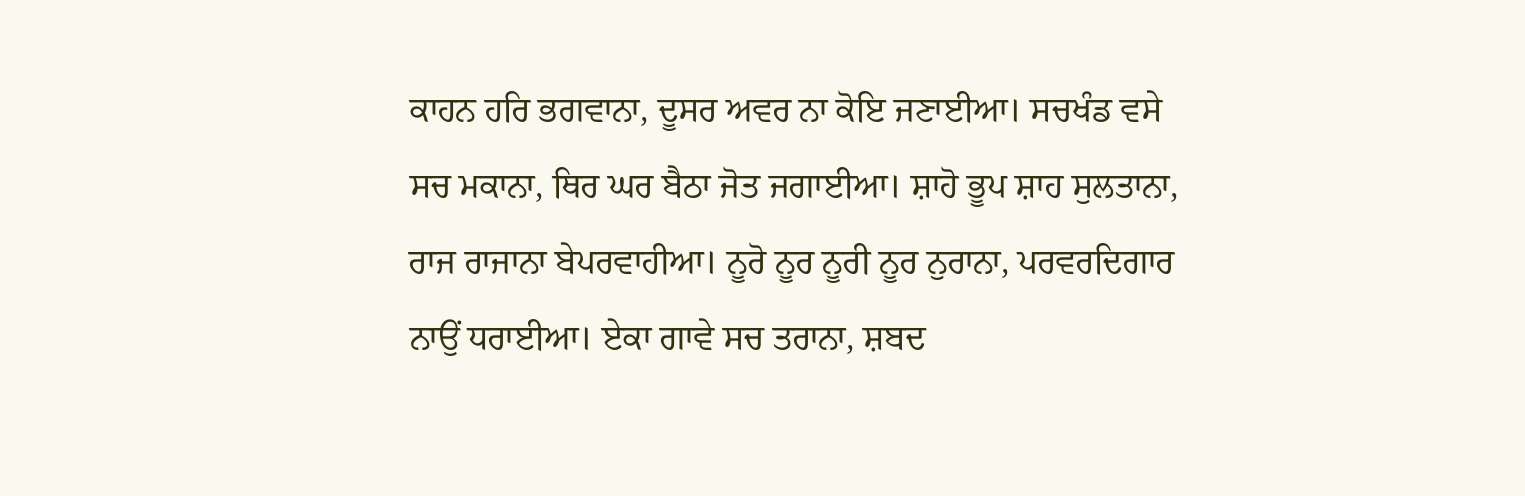ਕਾਹਨ ਹਰਿ ਭਗਵਾਨਾ, ਦੂਸਰ ਅਵਰ ਨਾ ਕੋਇ ਜਣਾਈਆ। ਸਚਖੰਡ ਵਸੇ ਸਚ ਮਕਾਨਾ, ਥਿਰ ਘਰ ਬੈਠਾ ਜੋਤ ਜਗਾਈਆ। ਸ਼ਾਹੋ ਭੂਪ ਸ਼ਾਹ ਸੁਲਤਾਨਾ, ਰਾਜ ਰਾਜਾਨਾ ਬੇਪਰਵਾਹੀਆ। ਨੂਰੋ ਨੂਰ ਨੂਰੀ ਨੂਰ ਨੁਰਾਨਾ, ਪਰਵਰਦਿਗਾਰ ਨਾਉਂ ਧਰਾਈਆ। ਏਕਾ ਗਾਵੇ ਸਚ ਤਰਾਨਾ, ਸ਼ਬਦ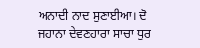ਅਨਾਦੀ ਨਾਦ ਸੁਣਾਈਆ। ਦੋ ਜਹਾਨਾ ਦੇਵਣਹਾਰਾ ਸਾਚਾ ਧੁਰ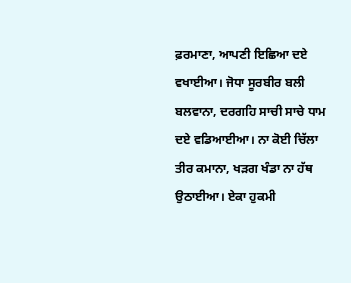ਫ਼ਰਮਾਣਾ, ਆਪਣੀ ਇਛਿਆ ਦਏ ਵਖਾਈਆ। ਜੋਧਾ ਸੂਰਬੀਰ ਬਲੀ ਬਲਵਾਨਾ, ਦਰਗਹਿ ਸਾਚੀ ਸਾਚੇ ਧਾਮ ਦਏ ਵਡਿਆਈਆ। ਨਾ ਕੋਈ ਚਿੱਲਾ ਤੀਰ ਕਮਾਨਾ, ਖੜਗ ਖੰਡਾ ਨਾ ਹੱਥ ਉਠਾਈਆ। ਏਕਾ ਹੁਕਮੀ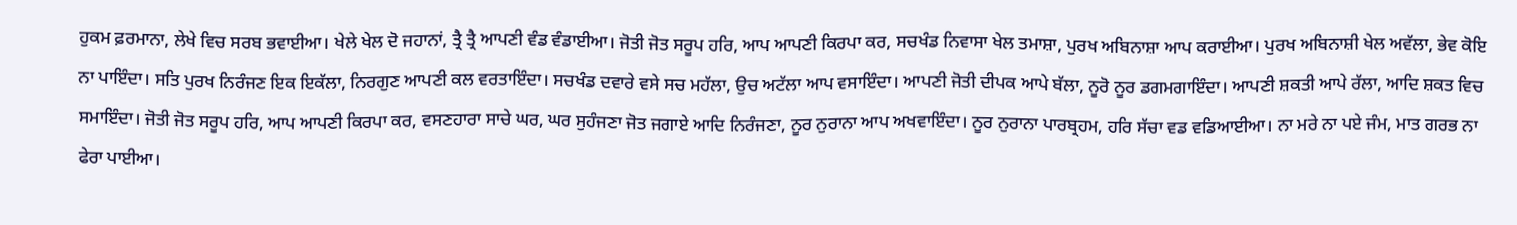ਹੁਕਮ ਫ਼ਰਮਾਨਾ, ਲੇਖੇ ਵਿਚ ਸਰਬ ਭਵਾਈਆ। ਖੇਲੇ ਖੇਲ ਦੋ ਜਹਾਨਾਂ, ਤ੍ਰੈ ਤ੍ਰੈ ਆਪਣੀ ਵੰਡ ਵੰਡਾਈਆ। ਜੋਤੀ ਜੋਤ ਸਰੂਪ ਹਰਿ, ਆਪ ਆਪਣੀ ਕਿਰਪਾ ਕਰ, ਸਚਖੰਡ ਨਿਵਾਸਾ ਖੇਲ ਤਮਾਸ਼ਾ, ਪੁਰਖ ਅਬਿਨਾਸ਼ਾ ਆਪ ਕਰਾਈਆ। ਪੁਰਖ ਅਬਿਨਾਸ਼ੀ ਖੇਲ ਅਵੱਲਾ, ਭੇਵ ਕੋਇ ਨਾ ਪਾਇੰਦਾ। ਸਤਿ ਪੁਰਖ ਨਿਰੰਜਣ ਇਕ ਇਕੱਲਾ, ਨਿਰਗੁਣ ਆਪਣੀ ਕਲ ਵਰਤਾਇੰਦਾ। ਸਚਖੰਡ ਦਵਾਰੇ ਵਸੇ ਸਚ ਮਹੱਲਾ, ਉਚ ਅਟੱਲਾ ਆਪ ਵਸਾਇੰਦਾ। ਆਪਣੀ ਜੋਤੀ ਦੀਪਕ ਆਪੇ ਬੱਲਾ, ਨੂਰੋ ਨੂਰ ਡਗਮਗਾਇੰਦਾ। ਆਪਣੀ ਸ਼ਕਤੀ ਆਪੇ ਰੱਲਾ, ਆਦਿ ਸ਼ਕਤ ਵਿਚ ਸਮਾਇੰਦਾ। ਜੋਤੀ ਜੋਤ ਸਰੂਪ ਹਰਿ, ਆਪ ਆਪਣੀ ਕਿਰਪਾ ਕਰ, ਵਸਣਹਾਰਾ ਸਾਚੇ ਘਰ, ਘਰ ਸੁਹੰਜਣਾ ਜੋਤ ਜਗਾਏ ਆਦਿ ਨਿਰੰਜਣਾ, ਨੂਰ ਨੁਰਾਨਾ ਆਪ ਅਖਵਾਇੰਦਾ। ਨੂਰ ਨੁਰਾਨਾ ਪਾਰਬ੍ਰਹਮ, ਹਰਿ ਸੱਚਾ ਵਡ ਵਡਿਆਈਆ। ਨਾ ਮਰੇ ਨਾ ਪਏ ਜੰਮ, ਮਾਤ ਗਰਭ ਨਾ ਫੇਰਾ ਪਾਈਆ।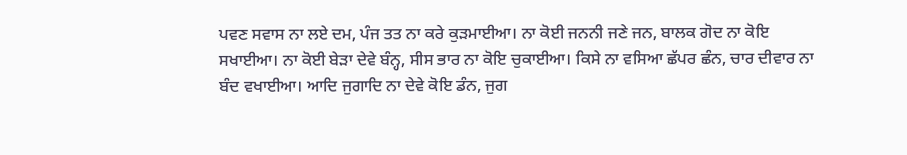ਪਵਣ ਸਵਾਸ ਨਾ ਲਏ ਦਮ, ਪੰਜ ਤਤ ਨਾ ਕਰੇ ਕੁੜਮਾਈਆ। ਨਾ ਕੋਈ ਜਨਨੀ ਜਣੇ ਜਨ, ਬਾਲਕ ਗੋਦ ਨਾ ਕੋਇ ਸਖਾਈਆ। ਨਾ ਕੋਈ ਬੇੜਾ ਦੇਵੇ ਬੰਨ੍ਹ, ਸੀਸ ਭਾਰ ਨਾ ਕੋਇ ਚੁਕਾਈਆ। ਕਿਸੇ ਨਾ ਵਸਿਆ ਛੱਪਰ ਛੰਨ, ਚਾਰ ਦੀਵਾਰ ਨਾ ਬੰਦ ਵਖਾਈਆ। ਆਦਿ ਜੁਗਾਦਿ ਨਾ ਦੇਵੇ ਕੋਇ ਡੰਨ, ਜੁਗ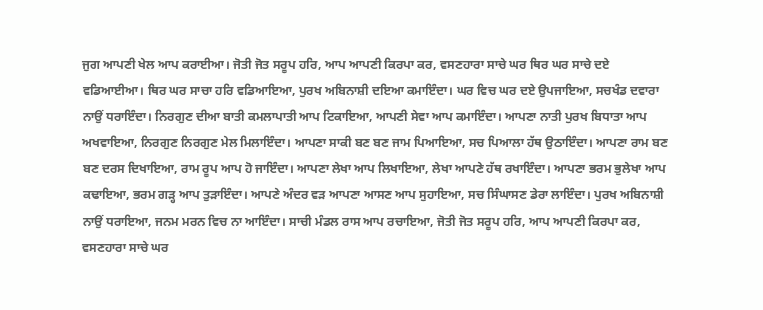ਜੁਗ ਆਪਣੀ ਖੇਲ ਆਪ ਕਰਾਈਆ। ਜੋਤੀ ਜੋਤ ਸਰੂਪ ਹਰਿ, ਆਪ ਆਪਣੀ ਕਿਰਪਾ ਕਰ, ਵਸਣਹਾਰਾ ਸਾਚੇ ਘਰ ਥਿਰ ਘਰ ਸਾਚੇ ਦਏ ਵਡਿਆਈਆ। ਥਿਰ ਘਰ ਸਾਚਾ ਹਰਿ ਵਡਿਆਇਆ, ਪੁਰਖ ਅਬਿਨਾਸ਼ੀ ਦਇਆ ਕਮਾਇੰਦਾ। ਘਰ ਵਿਚ ਘਰ ਦਏ ਉਪਜਾਇਆ, ਸਚਖੰਡ ਦਵਾਰਾ ਨਾਉਂ ਧਰਾਇੰਦਾ। ਨਿਰਗੁਣ ਦੀਆ ਬਾਤੀ ਕਮਲਾਪਾਤੀ ਆਪ ਟਿਕਾਇਆ, ਆਪਣੀ ਸੇਵਾ ਆਪ ਕਮਾਇੰਦਾ। ਆਪਣਾ ਨਾਤੀ ਪੁਰਖ ਬਿਧਾਤਾ ਆਪ ਅਖਵਾਇਆ, ਨਿਰਗੁਣ ਨਿਰਗੁਣ ਮੇਲ ਮਿਲਾਇੰਦਾ। ਆਪਣਾ ਸਾਕੀ ਬਣ ਬਣ ਜਾਮ ਪਿਆਇਆ, ਸਚ ਪਿਆਲਾ ਹੱਥ ਉਠਾਇੰਦਾ। ਆਪਣਾ ਰਾਮ ਬਣ ਬਣ ਦਰਸ ਦਿਖਾਇਆ, ਰਾਮ ਰੂਪ ਆਪ ਹੋ ਜਾਇੰਦਾ। ਆਪਣਾ ਲੇਖਾ ਆਪ ਲਿਖਾਇਆ, ਲੇਖਾ ਆਪਣੇ ਹੱਥ ਰਖਾਇੰਦਾ। ਆਪਣਾ ਭਰਮ ਭੁਲੇਖਾ ਆਪ ਕਢਾਇਆ, ਭਰਮ ਗੜ੍ਹ ਆਪ ਤੁੜਾਇੰਦਾ। ਆਪਣੇ ਅੰਦਰ ਵੜ ਆਪਣਾ ਆਸਣ ਆਪ ਸੁਹਾਇਆ, ਸਚ ਸਿੰਘਾਸਣ ਡੇਰਾ ਲਾਇੰਦਾ। ਪੁਰਖ ਅਬਿਨਾਸ਼ੀ ਨਾਉਂ ਧਰਾਇਆ, ਜਨਮ ਮਰਨ ਵਿਚ ਨਾ ਆਇੰਦਾ। ਸਾਚੀ ਮੰਡਲ ਰਾਸ ਆਪ ਰਚਾਇਆ, ਜੋਤੀ ਜੋਤ ਸਰੂਪ ਹਰਿ, ਆਪ ਆਪਣੀ ਕਿਰਪਾ ਕਰ, ਵਸਣਹਾਰਾ ਸਾਚੇ ਘਰ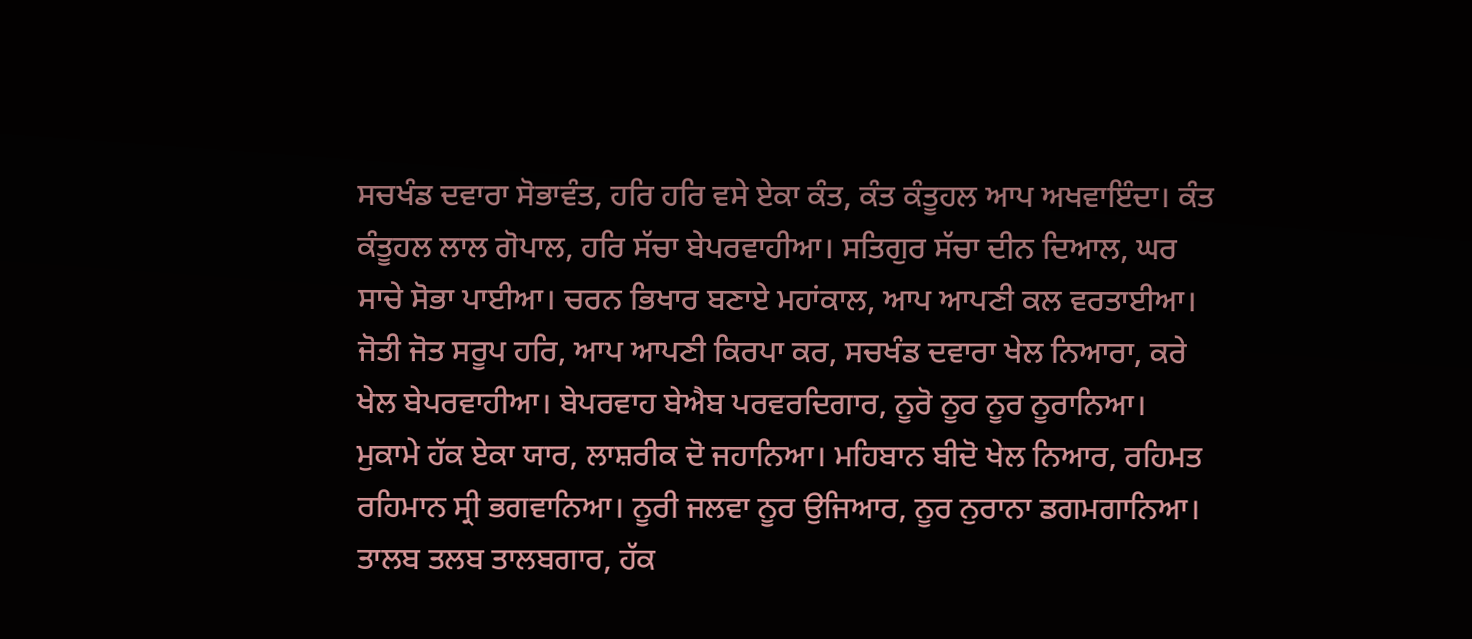ਸਚਖੰਡ ਦਵਾਰਾ ਸੋਭਾਵੰਤ, ਹਰਿ ਹਰਿ ਵਸੇ ਏਕਾ ਕੰਤ, ਕੰਤ ਕੰਤੂਹਲ ਆਪ ਅਖਵਾਇੰਦਾ। ਕੰਤ ਕੰਤੂਹਲ ਲਾਲ ਗੋਪਾਲ, ਹਰਿ ਸੱਚਾ ਬੇਪਰਵਾਹੀਆ। ਸਤਿਗੁਰ ਸੱਚਾ ਦੀਨ ਦਿਆਲ, ਘਰ ਸਾਚੇ ਸੋਭਾ ਪਾਈਆ। ਚਰਨ ਭਿਖਾਰ ਬਣਾਏ ਮਹਾਂਕਾਲ, ਆਪ ਆਪਣੀ ਕਲ ਵਰਤਾਈਆ। ਜੋਤੀ ਜੋਤ ਸਰੂਪ ਹਰਿ, ਆਪ ਆਪਣੀ ਕਿਰਪਾ ਕਰ, ਸਚਖੰਡ ਦਵਾਰਾ ਖੇਲ ਨਿਆਰਾ, ਕਰੇ ਖੇਲ ਬੇਪਰਵਾਹੀਆ। ਬੇਪਰਵਾਹ ਬੇਐਬ ਪਰਵਰਦਿਗਾਰ, ਨੂਰੋ ਨੂਰ ਨੂਰ ਨੂਰਾਨਿਆ। ਮੁਕਾਮੇ ਹੱਕ ਏਕਾ ਯਾਰ, ਲਾਸ਼ਰੀਕ ਦੋ ਜਹਾਨਿਆ। ਮਹਿਬਾਨ ਬੀਦੋ ਖੇਲ ਨਿਆਰ, ਰਹਿਮਤ ਰਹਿਮਾਨ ਸ੍ਰੀ ਭਗਵਾਨਿਆ। ਨੂਰੀ ਜਲਵਾ ਨੂਰ ਉਜਿਆਰ, ਨੂਰ ਨੁਰਾਨਾ ਡਗਮਗਾਨਿਆ। ਤਾਲਬ ਤਲਬ ਤਾਲਬਗਾਰ, ਹੱਕ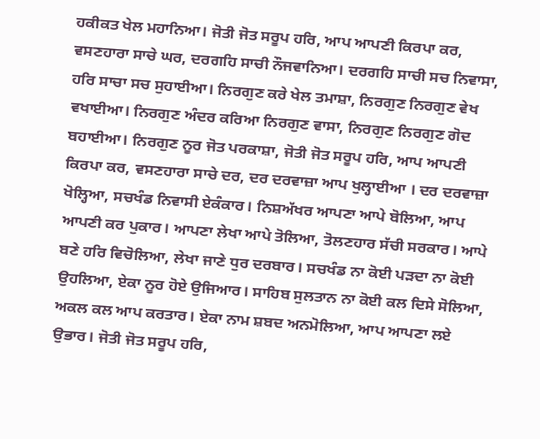ਹਕੀਕਤ ਖੇਲ ਮਹਾਨਿਆ। ਜੋਤੀ ਜੋਤ ਸਰੂਪ ਹਰਿ, ਆਪ ਆਪਣੀ ਕਿਰਪਾ ਕਰ, ਵਸਣਹਾਰਾ ਸਾਚੇ ਘਰ, ਦਰਗਹਿ ਸਾਚੀ ਨੌਜਵਾਨਿਆ। ਦਰਗਹਿ ਸਾਚੀ ਸਚ ਨਿਵਾਸਾ, ਹਰਿ ਸਾਚਾ ਸਚ ਸੁਹਾਈਆ। ਨਿਰਗੁਣ ਕਰੇ ਖੇਲ ਤਮਾਸ਼ਾ, ਨਿਰਗੁਣ ਨਿਰਗੁਣ ਵੇਖ ਵਖਾਈਆ। ਨਿਰਗੁਣ ਅੰਦਰ ਕਰਿਆ ਨਿਰਗੁਣ ਵਾਸਾ, ਨਿਰਗੁਣ ਨਿਰਗੁਣ ਗੋਦ ਬਹਾਈਆ। ਨਿਰਗੁਣ ਨੂਰ ਜੋਤ ਪਰਕਾਸ਼ਾ, ਜੋਤੀ ਜੋਤ ਸਰੂਪ ਹਰਿ, ਆਪ ਆਪਣੀ ਕਿਰਪਾ ਕਰ, ਵਸਣਹਾਰਾ ਸਾਚੇ ਦਰ, ਦਰ ਦਰਵਾਜ਼ਾ ਆਪ ਖੁਲ੍ਹਾਈਆ । ਦਰ ਦਰਵਾਜ਼ਾ ਖੋਲ੍ਹਿਆ, ਸਚਖੰਡ ਨਿਵਾਸੀ ਏਕੰਕਾਰ। ਨਿਸ਼ਅੱਖਰ ਆਪਣਾ ਆਪੇ ਬੋਲਿਆ, ਆਪ ਆਪਣੀ ਕਰ ਪੁਕਾਰ। ਆਪਣਾ ਲੇਖਾ ਆਪੇ ਤੋਲਿਆ, ਤੋਲਣਹਾਰ ਸੱਚੀ ਸਰਕਾਰ। ਆਪੇ ਬਣੇ ਹਰਿ ਵਿਚੋਲਿਆ, ਲੇਖਾ ਜਾਣੇ ਧੁਰ ਦਰਬਾਰ। ਸਚਖੰਡ ਨਾ ਕੋਈ ਪੜਦਾ ਨਾ ਕੋਈ ਉਹਲਿਆ, ਏਕਾ ਨੂਰ ਹੋਏ ਉਜਿਆਰ। ਸਾਹਿਬ ਸੁਲਤਾਨ ਨਾ ਕੋਈ ਕਲ ਦਿਸੇ ਸੋਲਿਆ, ਅਕਲ ਕਲ ਆਪ ਕਰਤਾਰ। ਏਕਾ ਨਾਮ ਸ਼ਬਦ ਅਨਮੋਲਿਆ, ਆਪ ਆਪਣਾ ਲਏ ਉਭਾਰ। ਜੋਤੀ ਜੋਤ ਸਰੂਪ ਹਰਿ,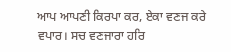ਆਪ ਆਪਣੀ ਕਿਰਪਾ ਕਰ, ਏਕਾ ਵਣਜ ਕਰੇ ਵਪਾਰ। ਸਚ ਵਣਜਾਰਾ ਹਰਿ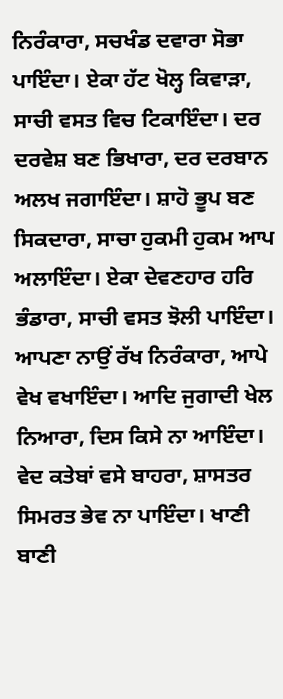ਨਿਰੰਕਾਰਾ, ਸਚਖੰਡ ਦਵਾਰਾ ਸੋਭਾ ਪਾਇੰਦਾ। ਏਕਾ ਹੱਟ ਖੋਲ੍ਹ ਕਿਵਾੜਾ, ਸਾਚੀ ਵਸਤ ਵਿਚ ਟਿਕਾਇੰਦਾ। ਦਰ ਦਰਵੇਸ਼ ਬਣ ਭਿਖਾਰਾ, ਦਰ ਦਰਬਾਨ ਅਲਖ ਜਗਾਇੰਦਾ। ਸ਼ਾਹੋ ਭੂਪ ਬਣ ਸਿਕਦਾਰਾ, ਸਾਚਾ ਹੁਕਮੀ ਹੁਕਮ ਆਪ ਅਲਾਇੰਦਾ। ਏਕਾ ਦੇਵਣਹਾਰ ਹਰਿ ਭੰਡਾਰਾ, ਸਾਚੀ ਵਸਤ ਝੋਲੀ ਪਾਇੰਦਾ। ਆਪਣਾ ਨਾਉਂ ਰੱਖ ਨਿਰੰਕਾਰਾ, ਆਪੇ ਵੇਖ ਵਖਾਇੰਦਾ। ਆਦਿ ਜੁਗਾਦੀ ਖੇਲ ਨਿਆਰਾ, ਦਿਸ ਕਿਸੇ ਨਾ ਆਇੰਦਾ। ਵੇਦ ਕਤੇਬਾਂ ਵਸੇ ਬਾਹਰਾ, ਸ਼ਾਸਤਰ ਸਿਮਰਤ ਭੇਵ ਨਾ ਪਾਇੰਦਾ। ਖਾਣੀ ਬਾਣੀ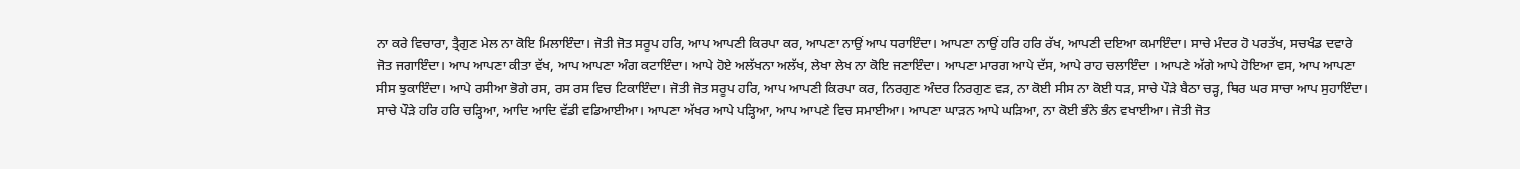ਨਾ ਕਰੇ ਵਿਚਾਰਾ, ਤ੍ਰੈਗੁਣ ਮੇਲ ਨਾ ਕੋਇ ਮਿਲਾਇੰਦਾ। ਜੋਤੀ ਜੋਤ ਸਰੂਪ ਹਰਿ, ਆਪ ਆਪਣੀ ਕਿਰਪਾ ਕਰ, ਆਪਣਾ ਨਾਉਂ ਆਪ ਧਰਾਇੰਦਾ। ਆਪਣਾ ਨਾਉਂ ਹਰਿ ਹਰਿ ਰੱਖ, ਆਪਣੀ ਦਇਆ ਕਮਾਇੰਦਾ। ਸਾਚੇ ਮੰਦਰ ਹੋ ਪਰਤੱਖ, ਸਚਖੰਡ ਦਵਾਰੇ ਜੋਤ ਜਗਾਇੰਦਾ। ਆਪ ਆਪਣਾ ਕੀਤਾ ਵੱਖ, ਆਪ ਆਪਣਾ ਅੰਗ ਕਟਾਇੰਦਾ। ਆਪੇ ਹੋਏ ਅਲੱਖਨਾ ਅਲੱਖ, ਲੇਖਾ ਲੇਖ ਨਾ ਕੋਇ ਜਣਾਇੰਦਾ। ਆਪਣਾ ਮਾਰਗ ਆਪੇ ਦੱਸ, ਆਪੇ ਰਾਹ ਚਲਾਇੰਦਾ । ਆਪਣੇ ਅੱਗੇ ਆਪੇ ਹੋਇਆ ਵਸ, ਆਪ ਆਪਣਾ ਸੀਸ ਝੁਕਾਇੰਦਾ। ਆਪੇ ਰਸੀਆ ਭੋਗੇ ਰਸ, ਰਸ ਰਸ ਵਿਚ ਟਿਕਾਇੰਦਾ। ਜੋਤੀ ਜੋਤ ਸਰੂਪ ਹਰਿ, ਆਪ ਆਪਣੀ ਕਿਰਪਾ ਕਰ, ਨਿਰਗੁਣ ਅੰਦਰ ਨਿਰਗੁਣ ਵੜ, ਨਾ ਕੋਈ ਸੀਸ ਨਾ ਕੋਈ ਧੜ, ਸਾਚੇ ਪੌੜੇ ਬੈਠਾ ਚੜ੍ਹ, ਥਿਰ ਘਰ ਸਾਚਾ ਆਪ ਸੁਹਾਇੰਦਾ। ਸਾਚੇ ਪੌੜੇ ਹਰਿ ਹਰਿ ਚੜ੍ਹਿਆ, ਆਦਿ ਆਦਿ ਵੱਡੀ ਵਡਿਆਈਆ। ਆਪਣਾ ਅੱਖਰ ਆਪੇ ਪੜ੍ਹਿਆ, ਆਪ ਆਪਣੇ ਵਿਚ ਸਮਾਈਆ। ਆਪਣਾ ਘਾੜਨ ਆਪੇ ਘੜਿਆ, ਨਾ ਕੋਈ ਭੰਨੇ ਭੰਨ ਵਖਾਈਆ। ਜੋਤੀ ਜੋਤ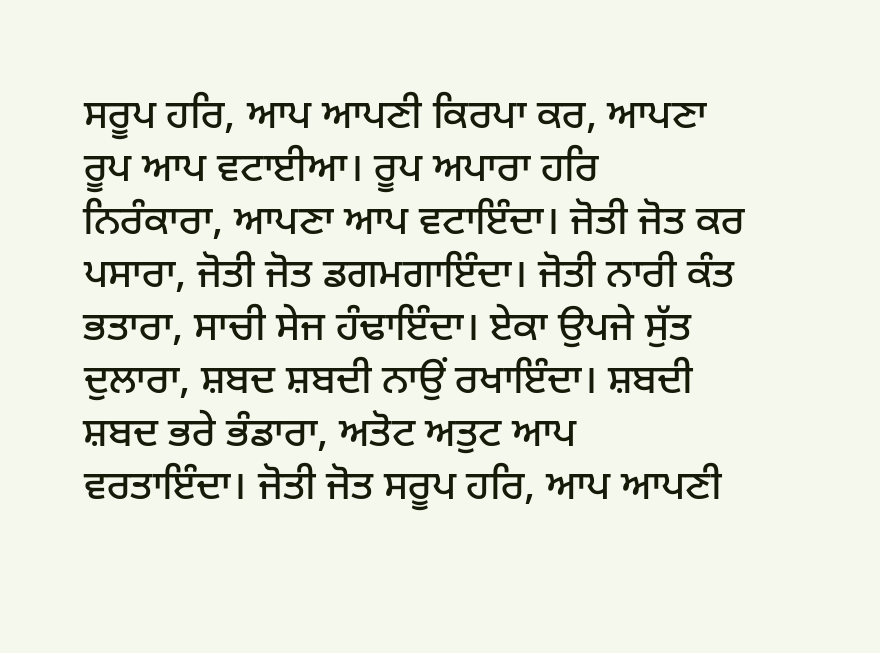ਸਰੂਪ ਹਰਿ, ਆਪ ਆਪਣੀ ਕਿਰਪਾ ਕਰ, ਆਪਣਾ ਰੂਪ ਆਪ ਵਟਾਈਆ। ਰੂਪ ਅਪਾਰਾ ਹਰਿ ਨਿਰੰਕਾਰਾ, ਆਪਣਾ ਆਪ ਵਟਾਇੰਦਾ। ਜੋਤੀ ਜੋਤ ਕਰ ਪਸਾਰਾ, ਜੋਤੀ ਜੋਤ ਡਗਮਗਾਇੰਦਾ। ਜੋਤੀ ਨਾਰੀ ਕੰਤ ਭਤਾਰਾ, ਸਾਚੀ ਸੇਜ ਹੰਢਾਇੰਦਾ। ਏਕਾ ਉਪਜੇ ਸੁੱਤ ਦੁਲਾਰਾ, ਸ਼ਬਦ ਸ਼ਬਦੀ ਨਾਉਂ ਰਖਾਇੰਦਾ। ਸ਼ਬਦੀ ਸ਼ਬਦ ਭਰੇ ਭੰਡਾਰਾ, ਅਤੋਟ ਅਤੁਟ ਆਪ ਵਰਤਾਇੰਦਾ। ਜੋਤੀ ਜੋਤ ਸਰੂਪ ਹਰਿ, ਆਪ ਆਪਣੀ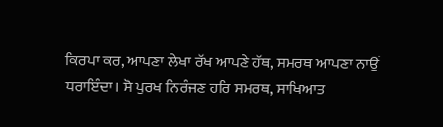ਕਿਰਪਾ ਕਰ, ਆਪਣਾ ਲੇਖਾ ਰੱਖ ਆਪਣੇ ਹੱਥ, ਸਮਰਥ ਆਪਣਾ ਨਾਉਂ ਧਰਾਇੰਦਾ। ਸੋ ਪੁਰਖ ਨਿਰੰਜਣ ਹਰਿ ਸਮਰਥ, ਸਾਖਿਆਤ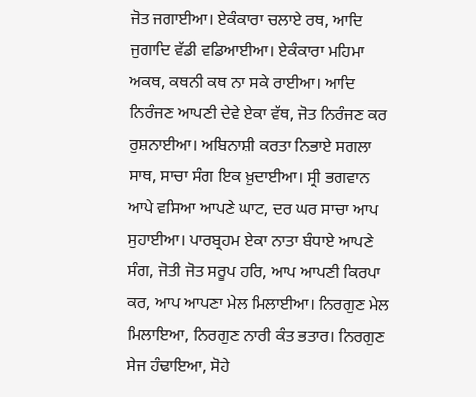ਜੋਤ ਜਗਾਈਆ। ਏਕੰਕਾਰਾ ਚਲਾਏ ਰਥ, ਆਦਿ ਜੁਗਾਦਿ ਵੱਡੀ ਵਡਿਆਈਆ। ਏਕੰਕਾਰਾ ਮਹਿਮਾ ਅਕਥ, ਕਥਨੀ ਕਥ ਨਾ ਸਕੇ ਰਾਈਆ। ਆਦਿ ਨਿਰੰਜਣ ਆਪਣੀ ਦੇਵੇ ਏਕਾ ਵੱਥ, ਜੋਤ ਨਿਰੰਜਣ ਕਰ ਰੁਸ਼ਨਾਈਆ। ਅਬਿਨਾਸ਼ੀ ਕਰਤਾ ਨਿਭਾਏ ਸਗਲਾ ਸਾਥ, ਸਾਚਾ ਸੰਗ ਇਕ ਖ਼ੁਦਾਈਆ। ਸ੍ਰੀ ਭਗਵਾਨ ਆਪੇ ਵਸਿਆ ਆਪਣੇ ਘਾਟ, ਦਰ ਘਰ ਸਾਚਾ ਆਪ ਸੁਹਾਈਆ। ਪਾਰਬ੍ਰਹਮ ਏਕਾ ਨਾਤਾ ਬੰਧਾਏ ਆਪਣੇ ਸੰਗ, ਜੋਤੀ ਜੋਤ ਸਰੂਪ ਹਰਿ, ਆਪ ਆਪਣੀ ਕਿਰਪਾ ਕਰ, ਆਪ ਆਪਣਾ ਮੇਲ ਮਿਲਾਈਆ। ਨਿਰਗੁਣ ਮੇਲ ਮਿਲਾਇਆ, ਨਿਰਗੁਣ ਨਾਰੀ ਕੰਤ ਭਤਾਰ। ਨਿਰਗੁਣ ਸੇਜ ਹੰਢਾਇਆ, ਸੋਹੇ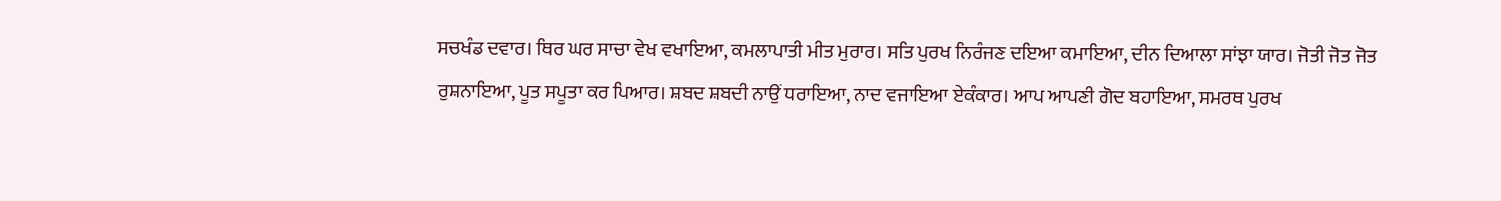ਸਚਖੰਡ ਦਵਾਰ। ਥਿਰ ਘਰ ਸਾਚਾ ਵੇਖ ਵਖਾਇਆ, ਕਮਲਾਪਾਤੀ ਮੀਤ ਮੁਰਾਰ। ਸਤਿ ਪੁਰਖ ਨਿਰੰਜਣ ਦਇਆ ਕਮਾਇਆ, ਦੀਨ ਦਿਆਲਾ ਸਾਂਝਾ ਯਾਰ। ਜੋਤੀ ਜੋਤ ਜੋਤ ਰੁਸ਼ਨਾਇਆ, ਪੂਤ ਸਪੂਤਾ ਕਰ ਪਿਆਰ। ਸ਼ਬਦ ਸ਼ਬਦੀ ਨਾਉਂ ਧਰਾਇਆ, ਨਾਦ ਵਜਾਇਆ ਏਕੰਕਾਰ। ਆਪ ਆਪਣੀ ਗੋਦ ਬਹਾਇਆ, ਸਮਰਥ ਪੁਰਖ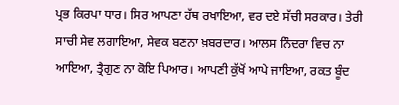ਪ੍ਰਭ ਕਿਰਪਾ ਧਾਰ। ਸਿਰ ਆਪਣਾ ਹੱਥ ਰਖਾਇਆ, ਵਰ ਦਏ ਸੱਚੀ ਸਰਕਾਰ। ਤੇਰੀ ਸਾਚੀ ਸੇਵ ਲਗਾਇਆ, ਸੇਵਕ ਬਣਨਾ ਖ਼ਬਰਦਾਰ। ਆਲਸ ਨਿੰਦਰਾ ਵਿਚ ਨਾ ਆਇਆ, ਤ੍ਰੈਗੁਣ ਨਾ ਕੋਇ ਪਿਆਰ। ਆਪਣੀ ਕੁੱਖੋਂ ਆਪੇ ਜਾਇਆ, ਰਕਤ ਬੂੰਦ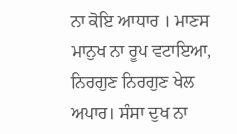ਨਾ ਕੋਇ ਆਧਾਰ । ਮਾਣਸ ਮਾਨੁਖ ਨਾ ਰੂਪ ਵਟਾਇਆ, ਨਿਰਗੁਣ ਨਿਰਗੁਣ ਖੇਲ ਅਪਾਰ। ਸੰਸਾ ਦੁਖ ਨਾ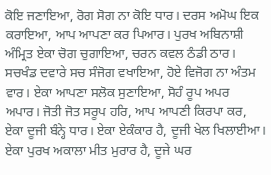ਕੋਇ ਜਣਾਇਆ, ਰੋਗ ਸੋਗ ਨਾ ਕੋਇ ਧਾਰ। ਦਰਸ ਅਮੋਘ ਇਕ ਕਰਾਇਆ, ਆਪ ਆਪਣਾ ਕਰ ਪਿਆਰ। ਪੁਰਖ ਅਬਿਨਾਸ਼ੀ ਅੰਮ੍ਰਿਤ ਏਕਾ ਚੋਗ ਚੁਗਾਇਆ, ਚਰਨ ਕਵਲ ਠੰਡੀ ਠਾਰ। ਸਚਖੰਡ ਦਵਾਰੇ ਸਚ ਸੰਜੋਗ ਵਖਾਇਆ, ਹੋਏ ਵਿਜੋਗ ਨਾ ਅੰਤਮ ਵਾਰ। ਏਕਾ ਆਪਣਾ ਸਲੋਕ ਸੁਣਾਇਆ, ਸੋਹੰ ਰੂਪ ਅਪਰ ਅਪਾਰ। ਜੋਤੀ ਜੋਤ ਸਰੂਪ ਹਰਿ, ਆਪ ਆਪਣੀ ਕਿਰਪਾ ਕਰ, ਏਕਾ ਦੂਜੀ ਬੰਨ੍ਹੇ ਧਾਰ। ਏਕਾ ਏਕੰਕਾਰ ਹੈ, ਦੂਜੀ ਖੇਲ ਖਿਲਾਈਆ। ਏਕਾ ਪੁਰਖ ਅਕਾਲਾ ਮੀਤ ਮੁਰਾਰ ਹੈ, ਦੂਜੇ ਘਰ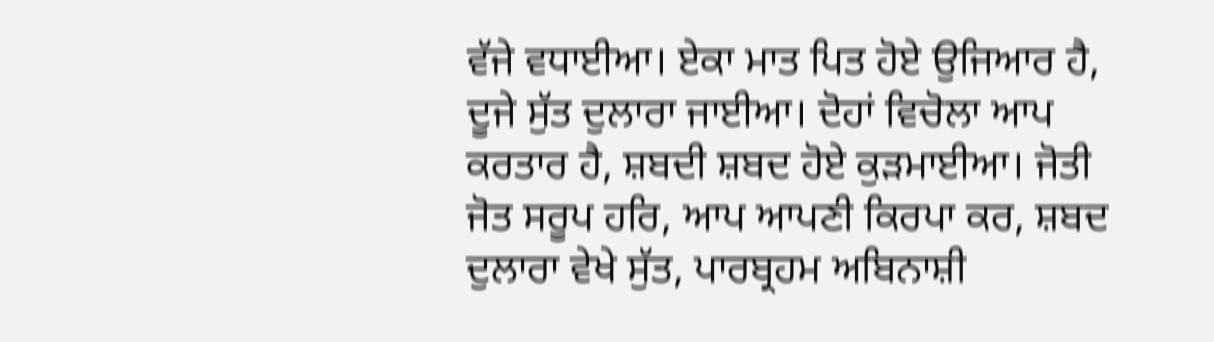ਵੱਜੇ ਵਧਾਈਆ। ਏਕਾ ਮਾਤ ਪਿਤ ਹੋਏ ਉਜਿਆਰ ਹੈ, ਦੂਜੇ ਸੁੱਤ ਦੁਲਾਰਾ ਜਾਈਆ। ਦੋਹਾਂ ਵਿਚੋਲਾ ਆਪ ਕਰਤਾਰ ਹੈ, ਸ਼ਬਦੀ ਸ਼ਬਦ ਹੋਏ ਕੁੜਮਾਈਆ। ਜੋਤੀ ਜੋਤ ਸਰੂਪ ਹਰਿ, ਆਪ ਆਪਣੀ ਕਿਰਪਾ ਕਰ, ਸ਼ਬਦ ਦੁਲਾਰਾ ਵੇਖੇ ਸੁੱਤ, ਪਾਰਬ੍ਰਹਮ ਅਬਿਨਾਸ਼ੀ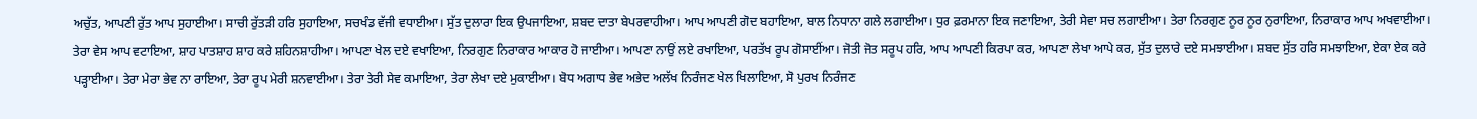ਅਚੁੱਤ, ਆਪਣੀ ਰੁੱਤ ਆਪ ਸੁਹਾਈਆ। ਸਾਚੀ ਰੁੱਤੜੀ ਹਰਿ ਸੁਹਾਇਆ, ਸਚਖੰਡ ਵੱਜੀ ਵਧਾਈਆ। ਸੁੱਤ ਦੁਲਾਰਾ ਇਕ ਉਪਜਾਇਆ, ਸ਼ਬਦ ਦਾਤਾ ਬੇਪਰਵਾਹੀਆ। ਆਪ ਆਪਣੀ ਗੋਦ ਬਹਾਇਆ, ਬਾਲ ਨਿਧਾਨਾ ਗਲੇ ਲਗਾਈਆ। ਧੁਰ ਫ਼ਰਮਾਨਾ ਇਕ ਜਣਾਇਆ, ਤੇਰੀ ਸੇਵਾ ਸਚ ਲਗਾਈਆ। ਤੇਰਾ ਨਿਰਗੁਣ ਨੂਰ ਨੂਰ ਨੁਰਾਇਆ, ਨਿਰਾਕਾਰ ਆਪ ਅਖਵਾਈਆ। ਤੇਰਾ ਵੇਸ ਆਪ ਵਟਾਇਆ, ਸ਼ਾਹ ਪਾਤਸ਼ਾਹ ਸ਼ਾਹ ਕਰੇ ਸ਼ਹਿਨਸ਼ਾਹੀਆ। ਆਪਣਾ ਖੇਲ ਦਏ ਵਖਾਇਆ, ਨਿਰਗੁਣ ਨਿਰਾਕਾਰ ਆਕਾਰ ਹੋ ਜਾਈਆ। ਆਪਣਾ ਨਾਉਂ ਲਏ ਰਖਾਇਆ, ਪਰਤੱਖ ਰੂਪ ਗੋਸਾਈਂਆ। ਜੋਤੀ ਜੋਤ ਸਰੂਪ ਹਰਿ, ਆਪ ਆਪਣੀ ਕਿਰਪਾ ਕਰ, ਆਪਣਾ ਲੇਖਾ ਆਪੇ ਕਰ, ਸੁੱਤ ਦੁਲਾਰੇ ਦਏ ਸਮਝਾਈਆ। ਸ਼ਬਦ ਸੁੱਤ ਹਰਿ ਸਮਝਾਇਆ, ਏਕਾ ਏਕ ਕਰੇ ਪੜ੍ਹਾਈਆ। ਤੇਰਾ ਮੇਰਾ ਭੇਵ ਨਾ ਰਾਇਆ, ਤੇਰਾ ਰੂਪ ਮੇਰੀ ਸ਼ਨਵਾਈਆ। ਤੇਰਾ ਤੇਰੀ ਸੇਵ ਕਮਾਇਆ, ਤੇਰਾ ਲੇਖਾ ਦਏ ਮੁਕਾਈਆ। ਬੋਧ ਅਗਾਧ ਭੇਵ ਅਭੇਦ ਅਲੱਖ ਨਿਰੰਜਣ ਖੇਲ ਖਿਲਾਇਆ, ਸੋ ਪੁਰਖ ਨਿਰੰਜਣ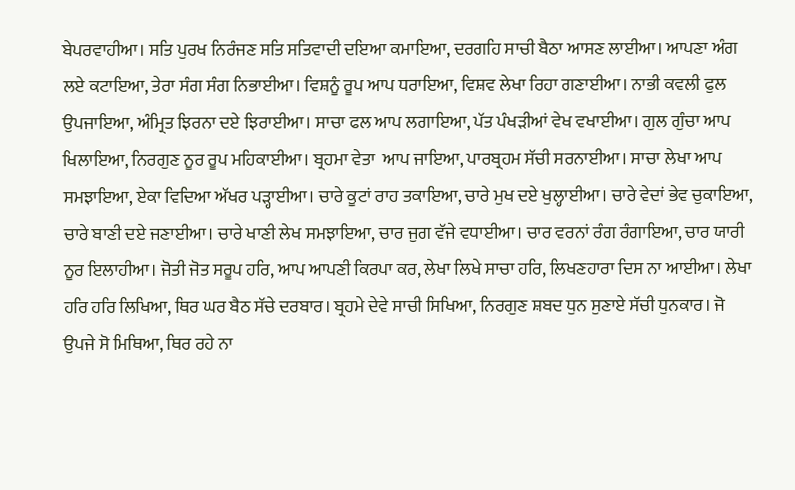ਬੇਪਰਵਾਹੀਆ। ਸਤਿ ਪੁਰਖ ਨਿਰੰਜਣ ਸਤਿ ਸਤਿਵਾਦੀ ਦਇਆ ਕਮਾਇਆ, ਦਰਗਹਿ ਸਾਚੀ ਬੈਠਾ ਆਸਣ ਲਾਈਆ। ਆਪਣਾ ਅੰਗ ਲਏ ਕਟਾਇਆ, ਤੇਰਾ ਸੰਗ ਸੰਗ ਨਿਭਾਈਆ। ਵਿਸ਼ਨੂੰ ਰੂਪ ਆਪ ਧਰਾਇਆ, ਵਿਸ਼ਵ ਲੇਖਾ ਰਿਹਾ ਗਣਾਈਆ। ਨਾਭੀ ਕਵਲੀ ਫੁਲ ਉਪਜਾਇਆ, ਅੰਮ੍ਰਿਤ ਝਿਰਨਾ ਦਏ ਝਿਰਾਈਆ। ਸਾਚਾ ਫਲ ਆਪ ਲਗਾਇਆ, ਪੱਤ ਪੰਖੜੀਆਂ ਵੇਖ ਵਖਾਈਆ। ਗੁਲ ਗੁੰਚਾ ਆਪ ਖਿਲਾਇਆ, ਨਿਰਗੁਣ ਨੂਰ ਰੂਪ ਮਹਿਕਾਈਆ। ਬ੍ਰਹਮਾ ਵੇਤਾ  ਆਪ ਜਾਇਆ, ਪਾਰਬ੍ਰਹਮ ਸੱਚੀ ਸਰਨਾਈਆ। ਸਾਚਾ ਲੇਖਾ ਆਪ ਸਮਝਾਇਆ, ਏਕਾ ਵਿਦਿਆ ਅੱਖਰ ਪੜ੍ਹਾਈਆ। ਚਾਰੇ ਕੂਟਾਂ ਰਾਹ ਤਕਾਇਆ, ਚਾਰੇ ਮੁਖ ਦਏ ਖੁਲ੍ਹਾਈਆ। ਚਾਰੇ ਵੇਦਾਂ ਭੇਵ ਚੁਕਾਇਆ, ਚਾਰੇ ਬਾਣੀ ਦਏ ਜਣਾਈਆ। ਚਾਰੇ ਖਾਣੀ ਲੇਖ ਸਮਝਾਇਆ, ਚਾਰ ਜੁਗ ਵੱਜੇ ਵਧਾਈਆ। ਚਾਰ ਵਰਨਾਂ ਰੰਗ ਰੰਗਾਇਆ, ਚਾਰ ਯਾਰੀ ਨੂਰ ਇਲਾਹੀਆ। ਜੋਤੀ ਜੋਤ ਸਰੂਪ ਹਰਿ, ਆਪ ਆਪਣੀ ਕਿਰਪਾ ਕਰ, ਲੇਖਾ ਲਿਖੇ ਸਾਚਾ ਹਰਿ, ਲਿਖਣਹਾਰਾ ਦਿਸ ਨਾ ਆਈਆ। ਲੇਖਾ ਹਰਿ ਹਰਿ ਲਿਖਿਆ, ਥਿਰ ਘਰ ਬੈਠ ਸੱਚੇ ਦਰਬਾਰ। ਬ੍ਰਹਮੇ ਦੇਵੇ ਸਾਚੀ ਸਿਖਿਆ, ਨਿਰਗੁਣ ਸ਼ਬਦ ਧੁਨ ਸੁਣਾਏ ਸੱਚੀ ਧੁਨਕਾਰ। ਜੋ ਉਪਜੇ ਸੋ ਮਿਥਿਆ, ਥਿਰ ਰਹੇ ਨਾ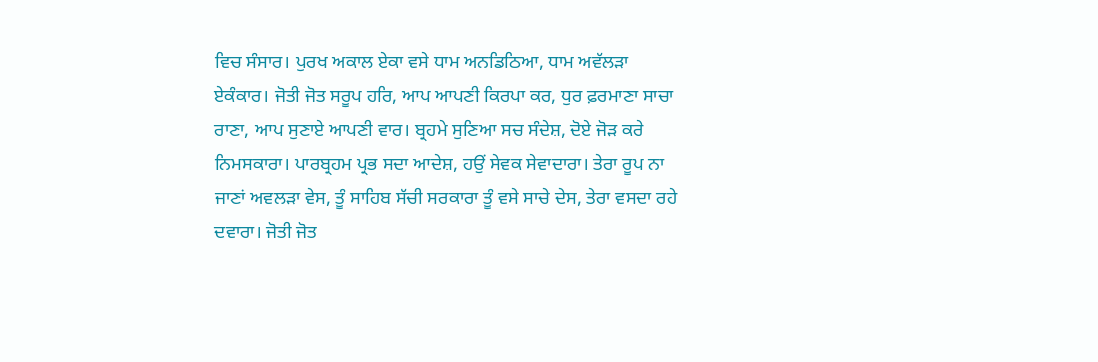ਵਿਚ ਸੰਸਾਰ। ਪੁਰਖ ਅਕਾਲ ਏਕਾ ਵਸੇ ਧਾਮ ਅਨਡਿਠਿਆ, ਧਾਮ ਅਵੱਲੜਾ ਏਕੰਕਾਰ। ਜੋਤੀ ਜੋਤ ਸਰੂਪ ਹਰਿ, ਆਪ ਆਪਣੀ ਕਿਰਪਾ ਕਰ, ਧੁਰ ਫ਼ਰਮਾਣਾ ਸਾਚਾ ਰਾਣਾ, ਆਪ ਸੁਣਾਏ ਆਪਣੀ ਵਾਰ। ਬ੍ਰਹਮੇ ਸੁਣਿਆ ਸਚ ਸੰਦੇਸ਼, ਦੋਏ ਜੋੜ ਕਰੇ ਨਿਮਸਕਾਰਾ। ਪਾਰਬ੍ਰਹਮ ਪ੍ਰਭ ਸਦਾ ਆਦੇਸ਼, ਹਉਂ ਸੇਵਕ ਸੇਵਾਦਾਰਾ। ਤੇਰਾ ਰੂਪ ਨਾ ਜਾਣਾਂ ਅਵਲੜਾ ਵੇਸ, ਤੂੰ ਸਾਹਿਬ ਸੱਚੀ ਸਰਕਾਰਾ ਤੂੰ ਵਸੇ ਸਾਚੇ ਦੇਸ, ਤੇਰਾ ਵਸਦਾ ਰਹੇ ਦਵਾਰਾ। ਜੋਤੀ ਜੋਤ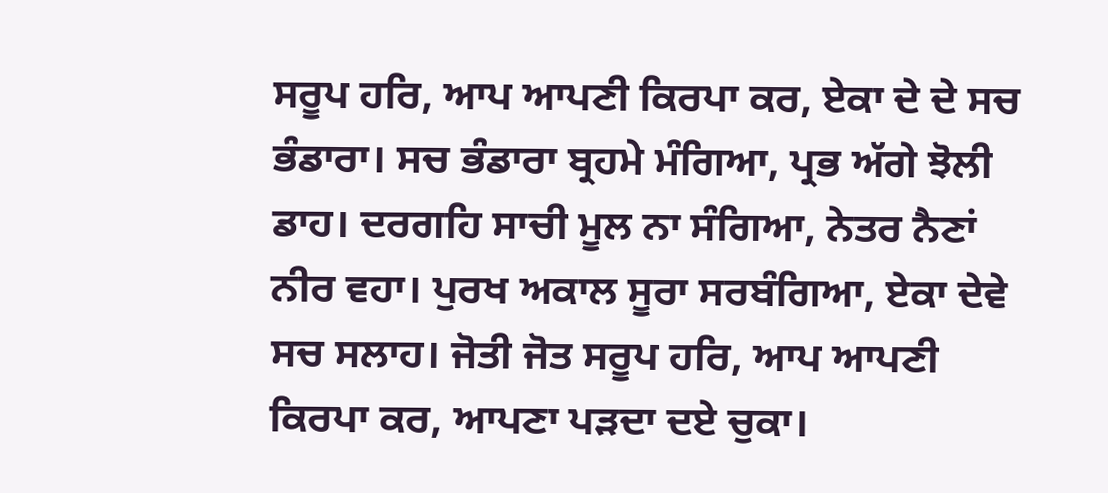ਸਰੂਪ ਹਰਿ, ਆਪ ਆਪਣੀ ਕਿਰਪਾ ਕਰ, ਏਕਾ ਦੇ ਦੇ ਸਚ ਭੰਡਾਰਾ। ਸਚ ਭੰਡਾਰਾ ਬ੍ਰਹਮੇ ਮੰਗਿਆ, ਪ੍ਰਭ ਅੱਗੇ ਝੋਲੀ ਡਾਹ। ਦਰਗਹਿ ਸਾਚੀ ਮੂਲ ਨਾ ਸੰਗਿਆ, ਨੇਤਰ ਨੈਣਾਂ ਨੀਰ ਵਹਾ। ਪੁਰਖ ਅਕਾਲ ਸੂਰਾ ਸਰਬੰਗਿਆ, ਏਕਾ ਦੇਵੇ ਸਚ ਸਲਾਹ। ਜੋਤੀ ਜੋਤ ਸਰੂਪ ਹਰਿ, ਆਪ ਆਪਣੀ ਕਿਰਪਾ ਕਰ, ਆਪਣਾ ਪੜਦਾ ਦਏ ਚੁਕਾ।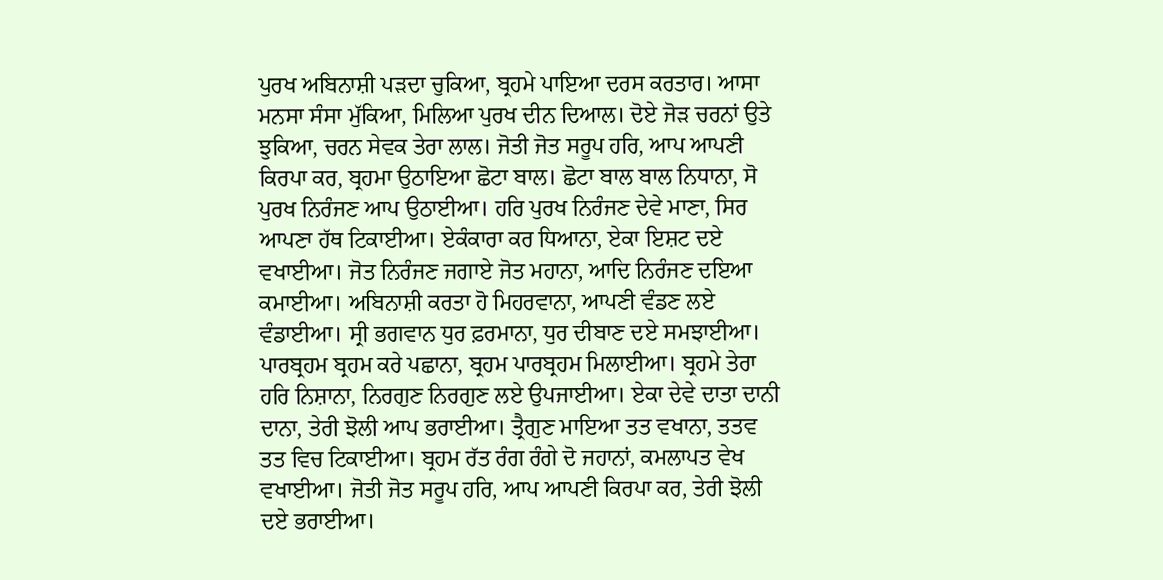ਪੁਰਖ ਅਬਿਨਾਸ਼ੀ ਪੜਦਾ ਚੁਕਿਆ, ਬ੍ਰਹਮੇ ਪਾਇਆ ਦਰਸ ਕਰਤਾਰ। ਆਸਾ ਮਨਸਾ ਸੰਸਾ ਮੁੱਕਿਆ, ਮਿਲਿਆ ਪੁਰਖ ਦੀਨ ਦਿਆਲ। ਦੋਏ ਜੋੜ ਚਰਨਾਂ ਉਤੇ ਝੁਕਿਆ, ਚਰਨ ਸੇਵਕ ਤੇਰਾ ਲਾਲ। ਜੋਤੀ ਜੋਤ ਸਰੂਪ ਹਰਿ, ਆਪ ਆਪਣੀ ਕਿਰਪਾ ਕਰ, ਬ੍ਰਹਮਾ ਉਠਾਇਆ ਛੋਟਾ ਬਾਲ। ਛੋਟਾ ਬਾਲ ਬਾਲ ਨਿਧਾਨਾ, ਸੋ ਪੁਰਖ ਨਿਰੰਜਣ ਆਪ ਉਠਾਈਆ। ਹਰਿ ਪੁਰਖ ਨਿਰੰਜਣ ਦੇਵੇ ਮਾਣਾ, ਸਿਰ ਆਪਣਾ ਹੱਥ ਟਿਕਾਈਆ। ਏਕੰਕਾਰਾ ਕਰ ਧਿਆਨਾ, ਏਕਾ ਇਸ਼ਟ ਦਏ ਵਖਾਈਆ। ਜੋਤ ਨਿਰੰਜਣ ਜਗਾਏ ਜੋਤ ਮਹਾਨਾ, ਆਦਿ ਨਿਰੰਜਣ ਦਇਆ ਕਮਾਈਆ। ਅਬਿਨਾਸ਼ੀ ਕਰਤਾ ਹੋ ਮਿਹਰਵਾਨਾ, ਆਪਣੀ ਵੰਡਣ ਲਏ ਵੰਡਾਈਆ। ਸ੍ਰੀ ਭਗਵਾਨ ਧੁਰ ਫ਼ਰਮਾਨਾ, ਧੁਰ ਦੀਬਾਣ ਦਏ ਸਮਝਾਈਆ। ਪਾਰਬ੍ਰਹਮ ਬ੍ਰਹਮ ਕਰੇ ਪਛਾਨਾ, ਬ੍ਰਹਮ ਪਾਰਬ੍ਰਹਮ ਮਿਲਾਈਆ। ਬ੍ਰਹਮੇ ਤੇਰਾ ਹਰਿ ਨਿਸ਼ਾਨਾ, ਨਿਰਗੁਣ ਨਿਰਗੁਣ ਲਏ ਉਪਜਾਈਆ। ਏਕਾ ਦੇਵੇ ਦਾਤਾ ਦਾਨੀ ਦਾਨਾ, ਤੇਰੀ ਝੋਲੀ ਆਪ ਭਰਾਈਆ। ਤ੍ਰੈਗੁਣ ਮਾਇਆ ਤਤ ਵਖਾਨਾ, ਤਤਵ ਤਤ ਵਿਚ ਟਿਕਾਈਆ। ਬ੍ਰਹਮ ਰੱਤ ਰੰਗ ਰੰਗੇ ਦੋ ਜਹਾਨਾਂ, ਕਮਲਾਪਤ ਵੇਖ ਵਖਾਈਆ। ਜੋਤੀ ਜੋਤ ਸਰੂਪ ਹਰਿ, ਆਪ ਆਪਣੀ ਕਿਰਪਾ ਕਰ, ਤੇਰੀ ਝੋਲੀ ਦਏ ਭਰਾਈਆ।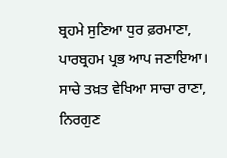ਬ੍ਰਹਮੇ ਸੁਣਿਆ ਧੁਰ ਫ਼ਰਮਾਣਾ, ਪਾਰਬ੍ਰਹਮ ਪ੍ਰਭ ਆਪ ਜਣਾਇਆ। ਸਾਚੇ ਤਖ਼ਤ ਵੇਖਿਆ ਸਾਚਾ ਰਾਣਾ, ਨਿਰਗੁਣ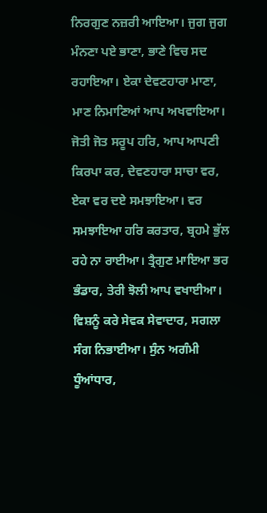ਨਿਰਗੁਣ ਨਜ਼ਰੀ ਆਇਆ। ਜੁਗ ਜੁਗ ਮੰਨਣਾ ਪਏ ਭਾਣਾ, ਭਾਣੇ ਵਿਚ ਸਦ ਰਹਾਇਆ। ਏਕਾ ਦੇਵਣਹਾਰਾ ਮਾਣਾ, ਮਾਣ ਨਿਮਾਣਿਆਂ ਆਪ ਅਖਵਾਇਆ। ਜੋਤੀ ਜੋਤ ਸਰੂਪ ਹਰਿ, ਆਪ ਆਪਣੀ ਕਿਰਪਾ ਕਰ, ਦੇਵਣਹਾਰਾ ਸਾਚਾ ਵਰ, ਏਕਾ ਵਰ ਦਏ ਸਮਝਾਇਆ। ਵਰ ਸਮਝਾਇਆ ਹਰਿ ਕਰਤਾਰ, ਬ੍ਰਹਮੇ ਭੁੱਲ ਰਹੇ ਨਾ ਰਾਈਆ। ਤ੍ਰੈਗੁਣ ਮਾਇਆ ਭਰ ਭੰਡਾਰ, ਤੇਰੀ ਝੋਲੀ ਆਪ ਵਖਾਈਆ। ਵਿਸ਼ਨੂੰ ਕਰੇ ਸੇਵਕ ਸੇਵਾਦਾਰ, ਸਗਲਾ ਸੰਗ ਨਿਭਾਈਆ। ਸੁੰਨ ਅਗੰਮੀ ਧੂੰਆਂਧਾਰ,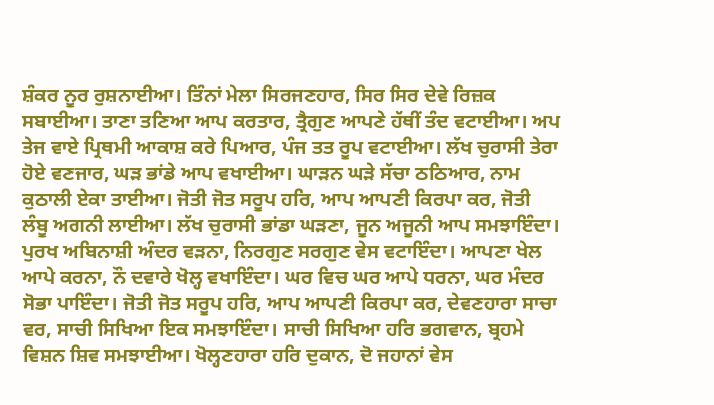ਸ਼ੰਕਰ ਨੂਰ ਰੁਸ਼ਨਾਈਆ। ਤਿੰਨਾਂ ਮੇਲਾ ਸਿਰਜਣਹਾਰ, ਸਿਰ ਸਿਰ ਦੇਵੇ ਰਿਜ਼ਕ ਸਬਾਈਆ। ਤਾਣਾ ਤਣਿਆ ਆਪ ਕਰਤਾਰ, ਤ੍ਰੈਗੁਣ ਆਪਣੇ ਹੱਥੀਂ ਤੰਦ ਵਟਾਈਆ। ਅਪ ਤੇਜ ਵਾਏ ਪ੍ਰਿਥਮੀ ਆਕਾਸ਼ ਕਰੇ ਪਿਆਰ, ਪੰਜ ਤਤ ਰੂਪ ਵਟਾਈਆ। ਲੱਖ ਚੁਰਾਸੀ ਤੇਰਾ ਹੋਏ ਵਣਜਾਰ, ਘੜ ਭਾਂਡੇ ਆਪ ਵਖਾਈਆ। ਘਾੜਨ ਘੜੇ ਸੱਚਾ ਠਠਿਆਰ, ਨਾਮ ਕੁਠਾਲੀ ਏਕਾ ਤਾਈਆ। ਜੋਤੀ ਜੋਤ ਸਰੂਪ ਹਰਿ, ਆਪ ਆਪਣੀ ਕਿਰਪਾ ਕਰ, ਜੋਤੀ ਲੰਬੂ ਅਗਨੀ ਲਾਈਆ। ਲੱਖ ਚੁਰਾਸੀ ਭਾਂਡਾ ਘੜਣਾ, ਜੂਨ ਅਜੂਨੀ ਆਪ ਸਮਝਾਇੰਦਾ। ਪੁਰਖ ਅਬਿਨਾਸ਼ੀ ਅੰਦਰ ਵੜਨਾ, ਨਿਰਗੁਣ ਸਰਗੁਣ ਵੇਸ ਵਟਾਇੰਦਾ। ਆਪਣਾ ਖੇਲ ਆਪੇ ਕਰਨਾ, ਨੌ ਦਵਾਰੇ ਖੋਲ੍ਹ ਵਖਾਇੰਦਾ। ਘਰ ਵਿਚ ਘਰ ਆਪੇ ਧਰਨਾ, ਘਰ ਮੰਦਰ ਸੋਭਾ ਪਾਇੰਦਾ। ਜੋਤੀ ਜੋਤ ਸਰੂਪ ਹਰਿ, ਆਪ ਆਪਣੀ ਕਿਰਪਾ ਕਰ, ਦੇਵਣਹਾਰਾ ਸਾਚਾ ਵਰ, ਸਾਚੀ ਸਿਖਿਆ ਇਕ ਸਮਝਾਇੰਦਾ। ਸਾਚੀ ਸਿਖਿਆ ਹਰਿ ਭਗਵਾਨ, ਬ੍ਰਹਮੇ ਵਿਸ਼ਨ ਸ਼ਿਵ ਸਮਝਾਈਆ। ਖੋਲ੍ਹਣਹਾਰਾ ਹਰਿ ਦੁਕਾਨ, ਦੋ ਜਹਾਨਾਂ ਵੇਸ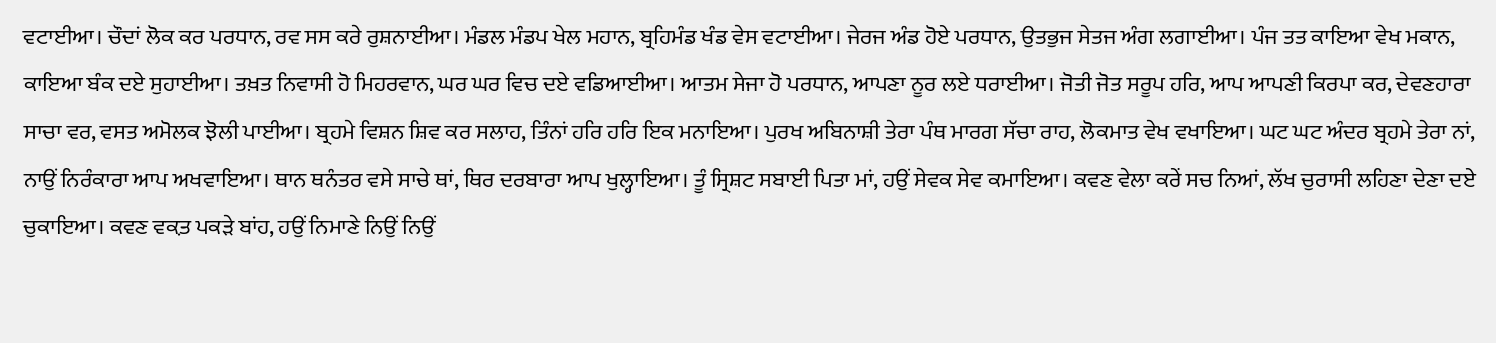ਵਟਾਈਆ। ਚੌਦਾਂ ਲੋਕ ਕਰ ਪਰਧਾਨ, ਰਵ ਸਸ ਕਰੇ ਰੁਸ਼ਨਾਈਆ। ਮੰਡਲ ਮੰਡਪ ਖੇਲ ਮਹਾਨ, ਬ੍ਰਹਿਮੰਡ ਖੰਡ ਵੇਸ ਵਟਾਈਆ। ਜੇਰਜ ਅੰਡ ਹੋਏ ਪਰਧਾਨ, ਉਤਭੁਜ ਸੇਤਜ ਅੰਗ ਲਗਾਈਆ। ਪੰਜ ਤਤ ਕਾਇਆ ਵੇਖ ਮਕਾਨ, ਕਾਇਆ ਬੰਕ ਦਏ ਸੁਹਾਈਆ। ਤਖ਼ਤ ਨਿਵਾਸੀ ਹੋ ਮਿਹਰਵਾਨ, ਘਰ ਘਰ ਵਿਚ ਦਏ ਵਡਿਆਈਆ। ਆਤਮ ਸੇਜਾ ਹੋ ਪਰਧਾਨ, ਆਪਣਾ ਨੂਰ ਲਏ ਧਰਾਈਆ। ਜੋਤੀ ਜੋਤ ਸਰੂਪ ਹਰਿ, ਆਪ ਆਪਣੀ ਕਿਰਪਾ ਕਰ, ਦੇਵਣਹਾਰਾ ਸਾਚਾ ਵਰ, ਵਸਤ ਅਮੋਲਕ ਝੋਲੀ ਪਾਈਆ। ਬ੍ਰਹਮੇ ਵਿਸ਼ਨ ਸ਼ਿਵ ਕਰ ਸਲਾਹ, ਤਿੰਨਾਂ ਹਰਿ ਹਰਿ ਇਕ ਮਨਾਇਆ। ਪੁਰਖ ਅਬਿਨਾਸ਼ੀ ਤੇਰਾ ਪੰਥ ਮਾਰਗ ਸੱਚਾ ਰਾਹ, ਲੋਕਮਾਤ ਵੇਖ ਵਖਾਇਆ। ਘਟ ਘਟ ਅੰਦਰ ਬ੍ਰਹਮੇ ਤੇਰਾ ਨਾਂ, ਨਾਉਂ ਨਿਰੰਕਾਰਾ ਆਪ ਅਖਵਾਇਆ। ਥਾਨ ਥਨੰਤਰ ਵਸੇ ਸਾਚੇ ਥਾਂ, ਥਿਰ ਦਰਬਾਰਾ ਆਪ ਖੁਲ੍ਹਾਇਆ। ਤੂੰ ਸ੍ਰਿਸ਼ਟ ਸਬਾਈ ਪਿਤਾ ਮਾਂ, ਹਉਂ ਸੇਵਕ ਸੇਵ ਕਮਾਇਆ। ਕਵਣ ਵੇਲਾ ਕਰੇਂ ਸਚ ਨਿਆਂ, ਲੱਖ ਚੁਰਾਸੀ ਲਹਿਣਾ ਦੇਣਾ ਦਏ ਚੁਕਾਇਆ। ਕਵਣ ਵਕ਼ਤ ਪਕੜੇ ਬਾਂਹ, ਹਉਂ ਨਿਮਾਣੇ ਨਿਉਂ ਨਿਉਂ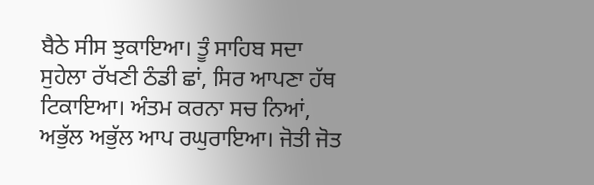ਬੈਠੇ ਸੀਸ ਝੁਕਾਇਆ। ਤੂੰ ਸਾਹਿਬ ਸਦਾ ਸੁਹੇਲਾ ਰੱਖਣੀ ਠੰਡੀ ਛਾਂ, ਸਿਰ ਆਪਣਾ ਹੱਥ ਟਿਕਾਇਆ। ਅੰਤਮ ਕਰਨਾ ਸਚ ਨਿਆਂ, ਅਭੁੱਲ ਅਭੁੱਲ ਆਪ ਰਘੁਰਾਇਆ। ਜੋਤੀ ਜੋਤ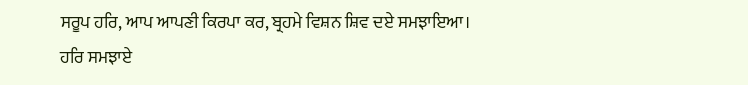ਸਰੂਪ ਹਰਿ, ਆਪ ਆਪਣੀ ਕਿਰਪਾ ਕਰ, ਬ੍ਰਹਮੇ ਵਿਸ਼ਨ ਸ਼ਿਵ ਦਏ ਸਮਝਾਇਆ। ਹਰਿ ਸਮਝਾਏ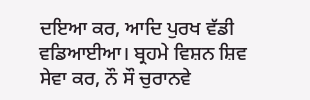ਦਇਆ ਕਰ, ਆਦਿ ਪੁਰਖ ਵੱਡੀ ਵਡਿਆਈਆ। ਬ੍ਰਹਮੇ ਵਿਸ਼ਨ ਸ਼ਿਵ ਸੇਵਾ ਕਰ, ਨੌ ਸੌ ਚੁਰਾਨਵੇ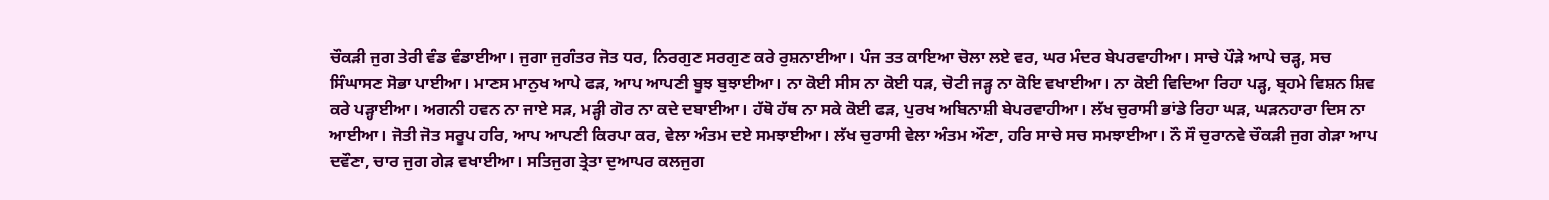ਚੌਕੜੀ ਜੁਗ ਤੇਰੀ ਵੰਡ ਵੰਡਾਈਆ। ਜੁਗਾ ਜੁਗੰਤਰ ਜੋਤ ਧਰ, ਨਿਰਗੁਣ ਸਰਗੁਣ ਕਰੇ ਰੁਸ਼ਨਾਈਆ। ਪੰਜ ਤਤ ਕਾਇਆ ਚੋਲਾ ਲਏ ਵਰ, ਘਰ ਮੰਦਰ ਬੇਪਰਵਾਹੀਆ। ਸਾਚੇ ਪੌੜੇ ਆਪੇ ਚੜ੍ਹ, ਸਚ ਸਿੰਘਾਸਣ ਸੋਭਾ ਪਾਈਆ। ਮਾਣਸ ਮਾਨੁਖ ਆਪੇ ਫੜ, ਆਪ ਆਪਣੀ ਬੂਝ ਬੁਝਾਈਆ। ਨਾ ਕੋਈ ਸੀਸ ਨਾ ਕੋਈ ਧੜ, ਚੋਟੀ ਜੜ੍ਹ ਨਾ ਕੋਇ ਵਖਾਈਆ। ਨਾ ਕੋਈ ਵਿਦਿਆ ਰਿਹਾ ਪੜ੍ਹ, ਬ੍ਰਹਮੇ ਵਿਸ਼ਨ ਸ਼ਿਵ ਕਰੇ ਪੜ੍ਹਾਈਆ। ਅਗਨੀ ਹਵਨ ਨਾ ਜਾਏ ਸੜ, ਮੜ੍ਹੀ ਗੋਰ ਨਾ ਕਦੇ ਦਬਾਈਆ। ਹੱਥੋ ਹੱਥ ਨਾ ਸਕੇ ਕੋਈ ਫੜ, ਪੁਰਖ ਅਬਿਨਾਸ਼ੀ ਬੇਪਰਵਾਹੀਆ। ਲੱਖ ਚੁਰਾਸੀ ਭਾਂਡੇ ਰਿਹਾ ਘੜ, ਘੜਨਹਾਰਾ ਦਿਸ ਨਾ ਆਈਆ। ਜੋਤੀ ਜੋਤ ਸਰੂਪ ਹਰਿ, ਆਪ ਆਪਣੀ ਕਿਰਪਾ ਕਰ, ਵੇਲਾ ਅੰਤਮ ਦਏ ਸਮਝਾਈਆ। ਲੱਖ ਚੁਰਾਸੀ ਵੇਲਾ ਅੰਤਮ ਔਣਾ, ਹਰਿ ਸਾਚੇ ਸਚ ਸਮਝਾਈਆ। ਨੌ ਸੌ ਚੁਰਾਨਵੇ ਚੌਕੜੀ ਜੁਗ ਗੇੜਾ ਆਪ ਦਵੌਣਾ, ਚਾਰ ਜੁਗ ਗੇੜ ਵਖਾਈਆ। ਸਤਿਜੁਗ ਤ੍ਰੇਤਾ ਦੁਆਪਰ ਕਲਜੁਗ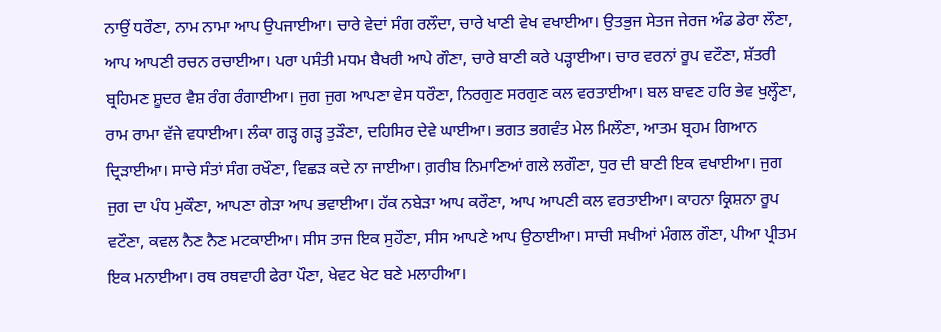ਨਾਉਂ ਧਰੌਣਾ, ਨਾਮ ਨਾਮਾ ਆਪ ਉਪਜਾਈਆ। ਚਾਰੇ ਵੇਦਾਂ ਸੰਗ ਰਲੌਦਾ, ਚਾਰੇ ਖਾਣੀ ਵੇਖ ਵਖਾਈਆ। ਉਤਭੁਜ ਸੇਤਜ ਜੇਰਜ ਅੰਡ ਡੇਰਾ ਲੌਣਾ, ਆਪ ਆਪਣੀ ਰਚਨ ਰਚਾਈਆ। ਪਰਾ ਪਸੰਤੀ ਮਧਮ ਬੈਖਰੀ ਆਪੇ ਗੌਣਾ, ਚਾਰੇ ਬਾਣੀ ਕਰੇ ਪੜ੍ਹਾਈਆ। ਚਾਰ ਵਰਨਾਂ ਰੂਪ ਵਟੌਣਾ, ਸ਼ੱਤਰੀ ਬ੍ਰਹਿਮਣ ਸ਼ੂਦਰ ਵੈਸ਼ ਰੰਗ ਰੰਗਾਈਆ। ਜੁਗ ਜੁਗ ਆਪਣਾ ਵੇਸ ਧਰੌਣਾ, ਨਿਰਗੁਣ ਸਰਗੁਣ ਕਲ ਵਰਤਾਈਆ। ਬਲ ਬਾਵਣ ਹਰਿ ਭੇਵ ਖੁਲ੍ਹੌਣਾ, ਰਾਮ ਰਾਮਾ ਵੱਜੇ ਵਧਾਈਆ। ਲੰਕਾ ਗੜ੍ਹ ਗੜ੍ਹ ਤੁੜੌਣਾ, ਦਹਿਸਿਰ ਦੇਵੇ ਘਾਈਆ। ਭਗਤ ਭਗਵੰਤ ਮੇਲ ਮਿਲੌਣਾ, ਆਤਮ ਬ੍ਰਹਮ ਗਿਆਨ ਦ੍ਰਿੜਾਈਆ। ਸਾਚੇ ਸੰਤਾਂ ਸੰਗ ਰਖੌਣਾ, ਵਿਛੜ ਕਦੇ ਨਾ ਜਾਈਆ। ਗ਼ਰੀਬ ਨਿਮਾਣਿਆਂ ਗਲੇ ਲਗੌਣਾ, ਧੁਰ ਦੀ ਬਾਣੀ ਇਕ ਵਖਾਈਆ। ਜੁਗ ਜੁਗ ਦਾ ਪੰਧ ਮੁਕੌਣਾ, ਆਪਣਾ ਗੇੜਾ ਆਪ ਭਵਾਈਆ। ਹੱਕ ਨਬੇੜਾ ਆਪ ਕਰੌਣਾ, ਆਪ ਆਪਣੀ ਕਲ ਵਰਤਾਈਆ। ਕਾਹਨਾ ਕ੍ਰਿਸ਼ਨਾ ਰੂਪ ਵਟੌਣਾ, ਕਵਲ ਨੈਣ ਨੈਣ ਮਟਕਾਈਆ। ਸੀਸ ਤਾਜ ਇਕ ਸੁਹੌਣਾ, ਸੀਸ ਆਪਣੇ ਆਪ ਉਠਾਈਆ। ਸਾਚੀ ਸਖੀਆਂ ਮੰਗਲ ਗੌਣਾ, ਪੀਆ ਪ੍ਰੀਤਮ ਇਕ ਮਨਾਈਆ। ਰਥ ਰਥਵਾਹੀ ਫੇਰਾ ਪੌਣਾ, ਖੇਵਟ ਖੇਟ ਬਣੇ ਮਲਾਹੀਆ।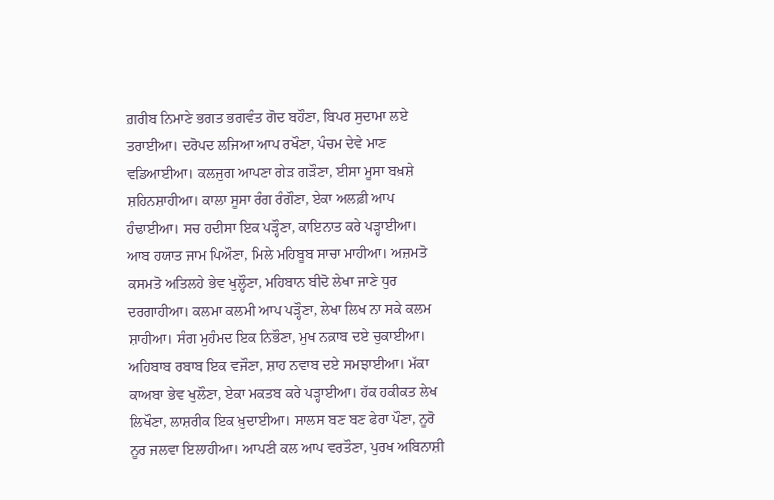ਗ਼ਰੀਬ ਨਿਮਾਣੇ ਭਗਤ ਭਗਵੰਤ ਗੋਦ ਬਹੌਣਾ, ਬਿਪਰ ਸੁਦਾਮਾ ਲਏ ਤਰਾਈਆ। ਦਰੋਪਦ ਲਜਿਆ ਆਪ ਰਖੌਣਾ, ਪੰਚਮ ਦੇਵੇ ਮਾਣ ਵਡਿਆਈਆ। ਕਲਜੁਗ ਆਪਣਾ ਗੇੜ ਗੜੌਣਾ, ਈਸਾ ਮੂਸਾ ਬਖ਼ਸ਼ੇ ਸ਼ਹਿਨਸ਼ਾਹੀਆ। ਕਾਲਾ ਸੂਸਾ ਰੰਗ ਰੰਗੌਣਾ, ਏਕਾ ਅਲਫ਼ੀ ਆਪ ਹੰਢਾਈਆ। ਸਚ ਹਦੀਸਾ ਇਕ ਪੜ੍ਹੌਣਾ, ਕਾਇਨਾਤ ਕਰੇ ਪੜ੍ਹਾਈਆ। ਆਬ ਹਯਾਤ ਜਾਮ ਪਿਔਣਾ, ਮਿਲੇ ਮਹਿਬੂਬ ਸਾਚਾ ਮਾਹੀਆ। ਅਜ਼ਮਤੋ ਕਸਮਤੋ ਅਤਿਲਹੇ ਭੇਵ ਖੁਲ੍ਹੌਣਾ, ਮਹਿਬਾਨ ਬੀਦੋ ਲੇਖਾ ਜਾਣੇ ਧੁਰ ਦਰਗਾਹੀਆ। ਕਲਮਾ ਕਲਮੀ ਆਪ ਪੜ੍ਹੌਣਾ, ਲੇਖਾ ਲਿਖ ਨਾ ਸਕੇ ਕਲਮ ਸ਼ਾਹੀਆ। ਸੰਗ ਮੁਹੰਮਦ ਇਕ ਨਿਭੌਣਾ, ਮੁਖ ਨਕ਼ਾਬ ਦਏ ਚੁਕਾਈਆ। ਅਹਿਬਾਬ ਰਬਾਬ ਇਕ ਵਜੌਣਾ, ਸ਼ਾਹ ਨਵਾਬ ਦਏ ਸਮਝਾਈਆ। ਮੱਕਾ ਕਾਅਬਾ ਭੇਵ ਖੁਲੌਣਾ, ਏਕਾ ਮਕਤਬ ਕਰੇ ਪੜ੍ਹਾਈਆ। ਹੱਕ ਹਕੀਕਤ ਲੇਖ ਲਿਖੌਣਾ, ਲਾਸ਼ਰੀਕ ਇਕ ਖ਼ੁਦਾਈਆ। ਸਾਲਸ ਬਣ ਬਣ ਫੇਰਾ ਪੌਣਾ, ਨੂਰੋ ਨੂਰ ਜਲਵਾ ਇਲਾਹੀਆ। ਆਪਣੀ ਕਲ ਆਪ ਵਰਤੌਣਾ, ਪੁਰਖ ਅਬਿਨਾਸ਼ੀ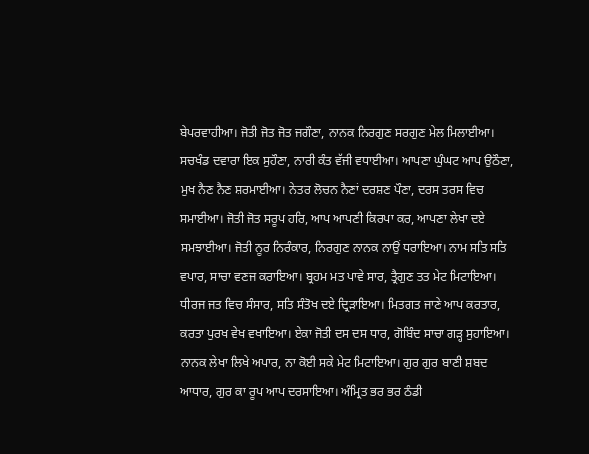ਬੇਪਰਵਾਹੀਆ। ਜੋਤੀ ਜੋਤ ਜੋਤ ਜਗੌਣਾ, ਨਾਨਕ ਨਿਰਗੁਣ ਸਰਗੁਣ ਮੇਲ ਮਿਲਾਈਆ। ਸਚਖੰਡ ਦਵਾਰਾ ਇਕ ਸੁਹੌਣਾ, ਨਾਰੀ ਕੰਤ ਵੱਜੀ ਵਧਾਈਆ। ਆਪਣਾ ਘੁੰਘਟ ਆਪ ਉਠੌਣਾ, ਮੁਖ ਨੈਣ ਨੈਣ ਸ਼ਰਮਾਈਆ। ਨੇਤਰ ਲੋਚਨ ਨੈਣਾਂ ਦਰਸ਼ਣ ਪੌਣਾ, ਦਰਸ ਤਰਸ ਵਿਚ ਸਮਾਈਆ। ਜੋਤੀ ਜੋਤ ਸਰੂਪ ਹਰਿ, ਆਪ ਆਪਣੀ ਕਿਰਪਾ ਕਰ, ਆਪਣਾ ਲੇਖਾ ਦਏ ਸਮਝਾਈਆ। ਜੋਤੀ ਨੂਰ ਨਿਰੰਕਾਰ, ਨਿਰਗੁਣ ਨਾਨਕ ਨਾਉਂ ਧਰਾਇਆ। ਨਾਮ ਸਤਿ ਸਤਿ ਵਪਾਰ, ਸਾਚਾ ਵਣਜ ਕਰਾਇਆ। ਬ੍ਰਹਮ ਮਤ ਪਾਵੇ ਸਾਰ, ਤ੍ਰੈਗੁਣ ਤਤ ਮੇਟ ਮਿਟਾਇਆ। ਧੀਰਜ ਜਤ ਵਿਚ ਸੰਸਾਰ, ਸਤਿ ਸੰਤੋਖ ਦਏ ਦ੍ਰਿੜਾਇਆ। ਮਿਤਗਤ ਜਾਣੇ ਆਪ ਕਰਤਾਰ, ਕਰਤਾ ਪੁਰਖ ਵੇਖ ਵਖਾਇਆ। ਏਕਾ ਜੋਤੀ ਦਸ ਦਸ ਧਾਰ, ਗੋਬਿੰਦ ਸਾਚਾ ਗੜ੍ਹ ਸੁਹਾਇਆ। ਨਾਨਕ ਲੇਖਾ ਲਿਖੇ ਅਪਾਰ, ਨਾ ਕੋਈ ਸਕੇ ਮੇਟ ਮਿਟਾਇਆ। ਗੁਰ ਗੁਰ ਬਾਣੀ ਸ਼ਬਦ ਆਧਾਰ, ਗੁਰ ਕਾ ਰੂਪ ਆਪ ਦਰਸਾਇਆ। ਅੰਮ੍ਰਿਤ ਭਰ ਭਰ ਠੰਡੀ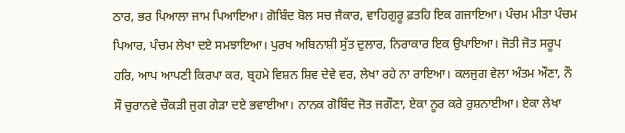ਠਾਰ, ਭਰ ਪਿਆਲਾ ਜਾਮ ਪਿਆਇਆ। ਗੋਬਿੰਦ ਬੋਲ ਸਚ ਜੈਕਾਰ, ਵਾਹਿਗੁਰੂ ਫ਼ਤਹਿ ਇਕ ਗਜਾਇਆ। ਪੰਚਮ ਮੀਤਾ ਪੰਚਮ ਪਿਆਰ, ਪੰਚਮ ਲੇਖਾ ਦਏ ਸਮਝਾਇਆ। ਪੁਰਖ ਅਬਿਨਾਸ਼ੀ ਸੁੱਤ ਦੁਲਾਰ, ਨਿਰਾਕਾਰ ਇਕ ਉਪਾਇਆ। ਜੋਤੀ ਜੋਤ ਸਰੂਪ ਹਰਿ, ਆਪ ਆਪਣੀ ਕਿਰਪਾ ਕਰ, ਬ੍ਰਹਮੇ ਵਿਸ਼ਨ ਸ਼ਿਵ ਦੇਵੇ ਵਰ, ਲੇਖਾ ਰਹੇ ਨਾ ਰਾਇਆ। ਕਲਜੁਗ ਵੇਲਾ ਅੰਤਮ ਔਣਾ, ਨੌ ਸੌ ਚੁਰਾਨਵੇ ਚੌਕੜੀ ਜੁਗ ਗੇੜਾ ਦਏ ਭਵਾਈਆ। ਨਾਨਕ ਗੋਬਿੰਦ ਜੋਤ ਜਗੌਣਾ, ਏਕਾ ਨੂਰ ਕਰੇ ਰੁਸ਼ਨਾਈਆ। ਏਕਾ ਲੇਖਾ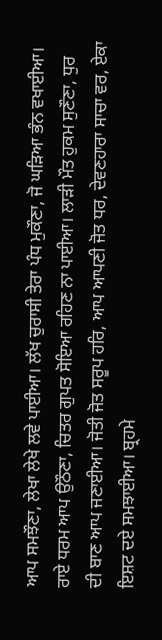ਆਪ ਸਮਝੌਣਾ, ਲੇਖਾ ਲੇਖੇ ਲਵੇ ਪਾਈਆ। ਲੱਖ ਚੁਰਾਸੀ ਤੇਰਾ ਪੰਧ ਮੁਕੌਣਾ, ਜੋ ਘੜਿਆ ਭੰਨ ਵਖਾਈਆ। ਰਾਏ ਧਰਮ ਆਪ ਉਠੌਣਾ, ਚਿਤਰ ਗੁਪਤ ਸੋਇਆ ਰਹਿਣ ਨਾ ਪਾਈਆ। ਲਾੜੀ ਮੌਤ ਹੁਕਮ ਸੁਣੌਣਾ, ਧੁਰ ਦੀ ਬਾਣ ਆਪ ਜਣਾਈਆ। ਜੋਤੀ ਜੋਤ ਸਰੂਪ ਹਰਿ, ਆਪ ਆਪਣੀ ਜੋਤ ਧਰ, ਦੇਵਣਹਾਰਾ ਸਾਚਾ ਵਰ, ਏਕਾ ਇਸ਼ਟ ਦਏ ਸਮਝਾਈਆ। ਬ੍ਰਹਮੇ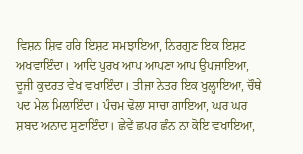ਵਿਸ਼ਨ ਸ਼ਿਵ ਹਰਿ ਇਸ਼ਟ ਸਮਝਾਇਆ, ਨਿਰਗੁਣ ਇਕ ਇਸ਼ਟ ਅਖਵਾਇੰਦਾ। ਆਦਿ ਪੁਰਖ ਆਪ ਆਪਣਾ ਆਪ ਉਪਜਾਇਆ, ਦੂਜੀ ਕੁਦਰਤ ਵੇਖ ਵਖਾਇੰਦਾ। ਤੀਜਾ ਨੇਤਰ ਇਕ ਖੁਲ੍ਹਾਇਆ, ਚੌਥੇ ਪਦ ਮੇਲ ਮਿਲਾਇੰਦਾ। ਪੰਚਮ ਢੋਲਾ ਸਾਚਾ ਗਾਇਆ, ਘਰ ਘਰ ਸ਼ਬਦ ਅਨਾਦ ਸੁਣਾਇੰਦਾ। ਛੇਵੇਂ ਛਪਰ ਛੰਨ ਨਾ ਕੋਇ ਵਖਾਇਆ,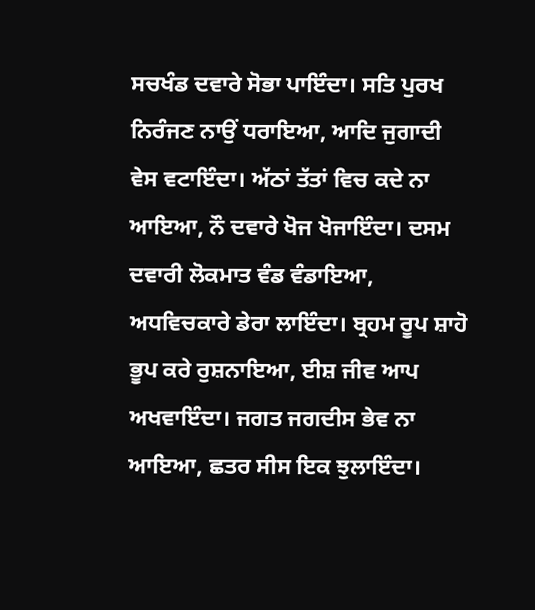ਸਚਖੰਡ ਦਵਾਰੇ ਸੋਭਾ ਪਾਇੰਦਾ। ਸਤਿ ਪੁਰਖ ਨਿਰੰਜਣ ਨਾਉਂ ਧਰਾਇਆ, ਆਦਿ ਜੁਗਾਦੀ ਵੇਸ ਵਟਾਇੰਦਾ। ਅੱਠਾਂ ਤੱਤਾਂ ਵਿਚ ਕਦੇ ਨਾ ਆਇਆ, ਨੌ ਦਵਾਰੇ ਖੋਜ ਖੋਜਾਇੰਦਾ। ਦਸਮ ਦਵਾਰੀ ਲੋਕਮਾਤ ਵੰਡ ਵੰਡਾਇਆ, ਅਧਵਿਚਕਾਰੇ ਡੇਰਾ ਲਾਇੰਦਾ। ਬ੍ਰਹਮ ਰੂਪ ਸ਼ਾਹੋ ਭੂਪ ਕਰੇ ਰੁਸ਼ਨਾਇਆ, ਈਸ਼ ਜੀਵ ਆਪ ਅਖਵਾਇੰਦਾ। ਜਗਤ ਜਗਦੀਸ ਭੇਵ ਨਾ ਆਇਆ, ਛਤਰ ਸੀਸ ਇਕ ਝੁਲਾਇੰਦਾ।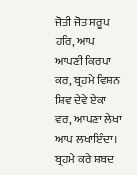ਜੋਤੀ ਜੋਤ ਸਰੂਪ ਹਰਿ, ਆਪ ਆਪਣੀ ਕਿਰਪਾ ਕਰ, ਬ੍ਰਹਮੇ ਵਿਸ਼ਨ ਸ਼ਿਵ ਦੇਵੇ ਏਕਾ ਵਰ, ਆਪਣਾ ਲੇਖਾ ਆਪ ਲਖਾਇੰਦਾ। ਬ੍ਰਹਮੇ ਕਰੇ ਸ਼ਬਦ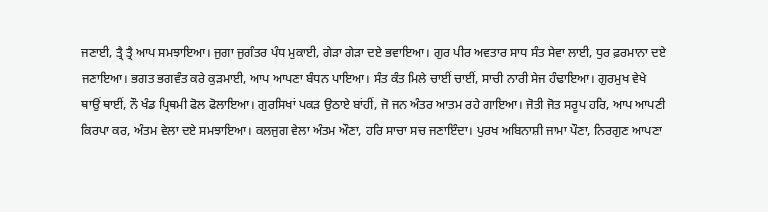ਜਣਾਈ, ਤ੍ਰੈ ਤ੍ਰੈ ਆਪ ਸਮਝਾਇਆ। ਜੁਗਾ ਜੁਗੰਤਰ ਪੰਧ ਮੁਕਾਈ, ਗੇੜਾ ਗੇੜਾ ਦਏ ਭਵਾਇਆ। ਗੁਰ ਪੀਰ ਅਵਤਾਰ ਸਾਧ ਸੰਤ ਸੇਵਾ ਲਾਈ, ਧੁਰ ਫ਼ਰਮਾਨਾ ਦਏ ਜਣਾਇਆ। ਭਗਤ ਭਗਵੰਤ ਕਰੇ ਕੁੜਮਾਈ, ਆਪ ਆਪਣਾ ਬੰਧਨ ਪਾਇਆ। ਸੰਤ ਕੰਤ ਮਿਲੇ ਚਾਈਂ ਚਾਈਂ, ਸਾਚੀ ਨਾਰੀ ਸੇਜ ਹੰਢਾਇਆ। ਗੁਰਮੁਖ ਵੇਖੇ ਥਾਉਂ ਥਾਈਂ, ਨੌ ਖੰਡ ਪ੍ਰਿਥਮੀ ਫੋਲ ਫੋਲਾਇਆ। ਗੁਰਸਿਖਾਂ ਪਕੜ ਉਠਾਏ ਬਾਂਹੀਂ, ਜੋ ਜਨ ਅੰਤਰ ਆਤਮ ਰਹੇ ਗਾਇਆ। ਜੋਤੀ ਜੋਤ ਸਰੂਪ ਹਰਿ, ਆਪ ਆਪਣੀ ਕਿਰਪਾ ਕਰ, ਅੰਤਮ ਵੇਲਾ ਦਏ ਸਮਝਾਇਆ। ਕਲਜੁਗ ਵੇਲਾ ਅੰਤਮ ਔਣਾ, ਹਰਿ ਸਾਚਾ ਸਚ ਜਣਾਇੰਦਾ। ਪੁਰਖ ਅਬਿਨਾਸ਼ੀ ਜਾਮਾ ਪੌਣਾ, ਨਿਰਗੁਣ ਆਪਣਾ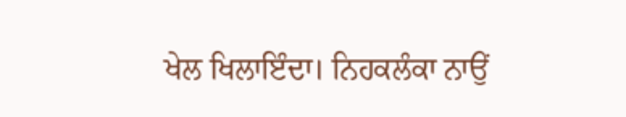ਖੇਲ ਖਿਲਾਇੰਦਾ। ਨਿਹਕਲੰਕਾ ਨਾਉਂ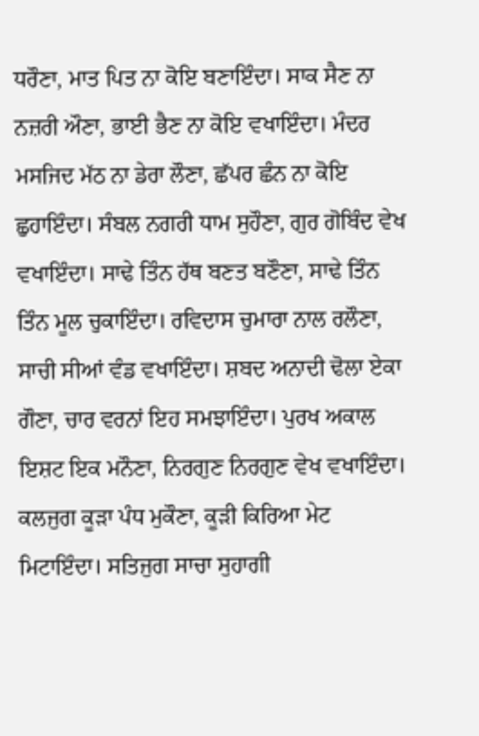ਧਰੌਣਾ, ਮਾਤ ਪਿਤ ਨਾ ਕੋਇ ਬਣਾਇੰਦਾ। ਸਾਕ ਸੈਣ ਨਾ ਨਜ਼ਰੀ ਔਣਾ, ਭਾਈ ਭੈਣ ਨਾ ਕੋਇ ਵਖਾਇੰਦਾ। ਮੰਦਰ ਮਸਜਿਦ ਮੱਠ ਨਾ ਡੇਰਾ ਲੌਣਾ, ਛੱਪਰ ਛੰਨ ਨਾ ਕੋਇ ਛੁਹਾਇੰਦਾ। ਸੰਬਲ ਨਗਰੀ ਧਾਮ ਸੁਹੌਣਾ, ਗੁਰ ਗੋਬਿੰਦ ਵੇਖ ਵਖਾਇੰਦਾ। ਸਾਢੇ ਤਿੰਨ ਹੱਥ ਬਣਤ ਬਣੌਣਾ, ਸਾਢੇ ਤਿੰਨ ਤਿੰਨ ਮੂਲ ਚੁਕਾਇੰਦਾ। ਰਵਿਦਾਸ ਚੁਮਾਰਾ ਨਾਲ ਰਲੌਣਾ, ਸਾਚੀ ਸੀਆਂ ਵੰਡ ਵਖਾਇੰਦਾ। ਸ਼ਬਦ ਅਨਾਦੀ ਢੋਲਾ ਏਕਾ ਗੌਣਾ, ਚਾਰ ਵਰਨਾਂ ਇਹ ਸਮਝਾਇੰਦਾ। ਪੁਰਖ ਅਕਾਲ ਇਸ਼ਟ ਇਕ ਮਨੌਣਾ, ਨਿਰਗੁਣ ਨਿਰਗੁਣ ਵੇਖ ਵਖਾਇੰਦਾ। ਕਲਜੁਗ ਕੂੜਾ ਪੰਧ ਮੁਕੌਣਾ, ਕੂੜੀ ਕਿਰਿਆ ਮੇਟ ਮਿਟਾਇੰਦਾ। ਸਤਿਜੁਗ ਸਾਚਾ ਸੁਹਾਗੀ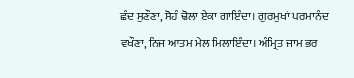ਛੰਦ ਸੁਣੌਣਾ, ਸੋਹੰ ਢੋਲਾ ਏਕਾ ਗਾਇੰਦਾ। ਗੁਰਮੁਖਾਂ ਪਰਮਾਨੰਦ ਵਖੌਣਾ, ਨਿਜ ਆਤਮ ਮੇਲ ਮਿਲਾਇੰਦਾ। ਅੰਮ੍ਰਿਤ ਜਾਮ ਭਰ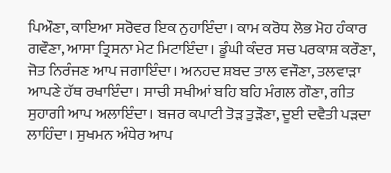ਪਿਔਣਾ, ਕਾਇਆ ਸਰੋਵਰ ਇਕ ਨੁਹਾਇੰਦਾ। ਕਾਮ ਕਰੋਧ ਲੋਭ ਮੋਹ ਹੰਕਾਰ ਗਵੌਣਾ, ਆਸਾ ਤ੍ਰਿਸਨਾ ਮੇਟ ਮਿਟਾਇੰਦਾ। ਡੂੰਘੀ ਕੰਦਰ ਸਚ ਪਰਕਾਸ਼ ਕਰੌਣਾ, ਜੋਤ ਨਿਰੰਜਣ ਆਪ ਜਗਾਇੰਦਾ। ਅਨਹਦ ਸ਼ਬਦ ਤਾਲ ਵਜੌਣਾ, ਤਲਵਾੜਾ ਆਪਣੇ ਹੱਥ ਰਖਾਇੰਦਾ। ਸਾਚੀ ਸਖੀਆਂ ਬਹਿ ਬਹਿ ਮੰਗਲ ਗੌਣਾ, ਗੀਤ ਸੁਹਾਗੀ ਆਪ ਅਲਾਇੰਦਾ। ਬਜਰ ਕਪਾਟੀ ਤੋੜ ਤੁੜੌਣਾ, ਦੂਈ ਦਵੈਤੀ ਪੜਦਾ ਲਾਹਿੰਦਾ। ਸੁਖਮਨ ਅੰਧੇਰ ਆਪ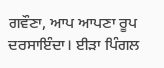ਗਵੌਣਾ, ਆਪ ਆਪਣਾ ਰੂਪ ਦਰਸਾਇੰਦਾ। ਈੜਾ ਪਿੰਗਲ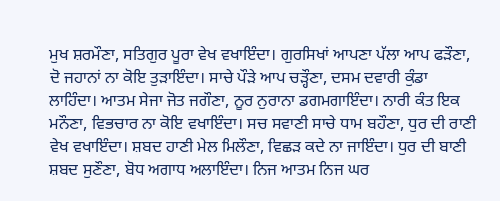ਮੁਖ ਸ਼ਰਮੌਣਾ, ਸਤਿਗੁਰ ਪੂਰਾ ਵੇਖ ਵਖਾਇੰਦਾ। ਗੁਰਸਿਖਾਂ ਆਪਣਾ ਪੱਲਾ ਆਪ ਫੜੌਣਾ, ਦੋ ਜਹਾਨਾਂ ਨਾ ਕੋਇ ਤੁੜਾਇੰਦਾ। ਸਾਚੇ ਪੌੜੇ ਆਪ ਚੜ੍ਹੌਣਾ, ਦਸਮ ਦਵਾਰੀ ਕੁੰਡਾ ਲਾਹਿੰਦਾ। ਆਤਮ ਸੇਜਾ ਜੋਤ ਜਗੌਣਾ, ਨੂਰ ਨੁਰਾਨਾ ਡਗਮਗਾਇੰਦਾ। ਨਾਰੀ ਕੰਤ ਇਕ ਮਨੌਣਾ, ਵਿਭਚਾਰ ਨਾ ਕੋਇ ਵਖਾਇੰਦਾ। ਸਚ ਸਵਾਣੀ ਸਾਚੇ ਧਾਮ ਬਹੌਣਾ, ਧੁਰ ਦੀ ਰਾਣੀ ਵੇਖ ਵਖਾਇੰਦਾ। ਸ਼ਬਦ ਹਾਣੀ ਮੇਲ ਮਿਲੌਣਾ, ਵਿਛੜ ਕਦੇ ਨਾ ਜਾਇੰਦਾ। ਧੁਰ ਦੀ ਬਾਣੀ ਸ਼ਬਦ ਸੁਣੌਣਾ, ਬੋਧ ਅਗਾਧ ਅਲਾਇੰਦਾ। ਨਿਜ ਆਤਮ ਨਿਜ ਘਰ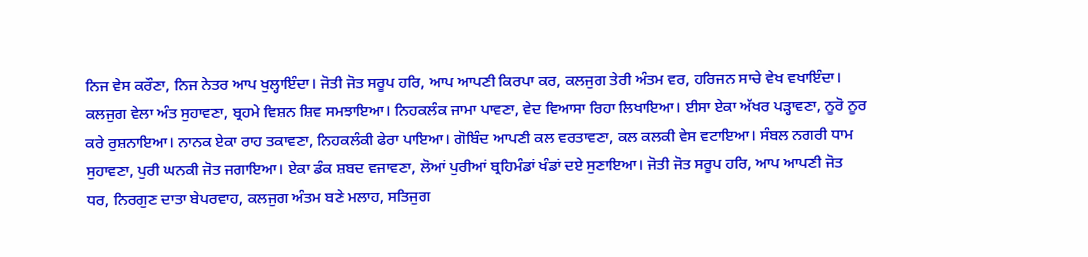ਨਿਜ ਵੇਸ ਕਰੌਣਾ, ਨਿਜ ਨੇਤਰ ਆਪ ਖੁਲ੍ਹਾਇੰਦਾ। ਜੋਤੀ ਜੋਤ ਸਰੂਪ ਹਰਿ, ਆਪ ਆਪਣੀ ਕਿਰਪਾ ਕਰ, ਕਲਜੁਗ ਤੇਰੀ ਅੰਤਮ ਵਰ, ਹਰਿਜਨ ਸਾਚੇ ਵੇਖ ਵਖਾਇੰਦਾ। ਕਲਜੁਗ ਵੇਲਾ ਅੰਤ ਸੁਹਾਵਣਾ, ਬ੍ਰਹਮੇ ਵਿਸ਼ਨ ਸ਼ਿਵ ਸਮਝਾਇਆ। ਨਿਹਕਲੰਕ ਜਾਮਾ ਪਾਵਣਾ, ਵੇਦ ਵਿਆਸਾ ਰਿਹਾ ਲਿਖਾਇਆ। ਈਸਾ ਏਕਾ ਅੱਖਰ ਪੜ੍ਹਾਵਣਾ, ਨੂਰੋ ਨੂਰ ਕਰੇ ਰੁਸ਼ਨਾਇਆ। ਨਾਨਕ ਏਕਾ ਰਾਹ ਤਕਾਵਣਾ, ਨਿਹਕਲੰਕੀ ਫੇਰਾ ਪਾਇਆ। ਗੋਬਿੰਦ ਆਪਣੀ ਕਲ ਵਰਤਾਵਣਾ, ਕਲ ਕਲਕੀ ਵੇਸ ਵਟਾਇਆ। ਸੰਬਲ ਨਗਰੀ ਧਾਮ ਸੁਹਾਵਣਾ, ਪੁਰੀ ਘਨਕੀ ਜੋਤ ਜਗਾਇਆ। ਏਕਾ ਡੰਕ ਸ਼ਬਦ ਵਜਾਵਣਾ, ਲੋਆਂ ਪੁਰੀਆਂ ਬ੍ਰਹਿਮੰਡਾਂ ਖੰਡਾਂ ਦਏ ਸੁਣਾਇਆ। ਜੋਤੀ ਜੋਤ ਸਰੂਪ ਹਰਿ, ਆਪ ਆਪਣੀ ਜੋਤ ਧਰ, ਨਿਰਗੁਣ ਦਾਤਾ ਬੇਪਰਵਾਹ, ਕਲਜੁਗ ਅੰਤਮ ਬਣੇ ਮਲਾਹ, ਸਤਿਜੁਗ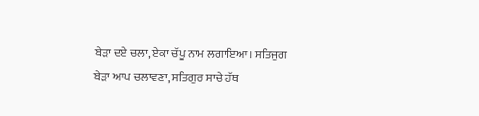ਬੇੜਾ ਦਏ ਚਲਾ, ਏਕਾ ਚੱਪੂ ਨਾਮ ਲਗਾਇਆ। ਸਤਿਜੁਗ ਬੇੜਾ ਆਪ ਚਲਾਵਣਾ, ਸਤਿਗੁਰ ਸਾਚੇ ਹੱਥ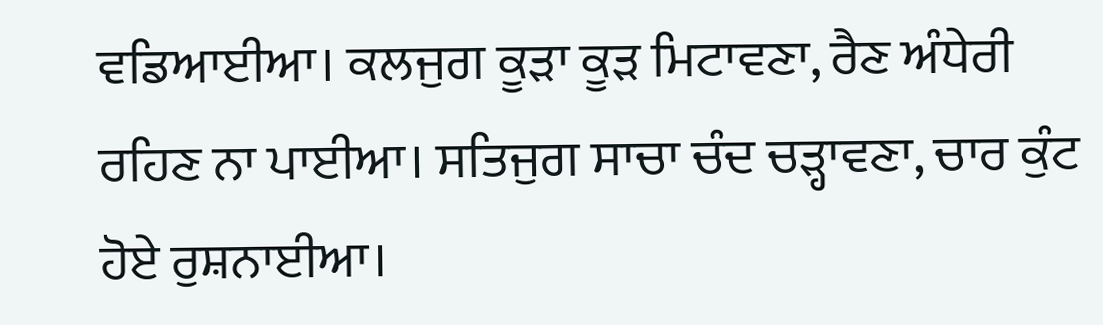ਵਡਿਆਈਆ। ਕਲਜੁਗ ਕੂੜਾ ਕੂੜ ਮਿਟਾਵਣਾ, ਰੈਣ ਅੰਧੇਰੀ ਰਹਿਣ ਨਾ ਪਾਈਆ। ਸਤਿਜੁਗ ਸਾਚਾ ਚੰਦ ਚੜ੍ਹਾਵਣਾ, ਚਾਰ ਕੁੰਟ ਹੋਏ ਰੁਸ਼ਨਾਈਆ।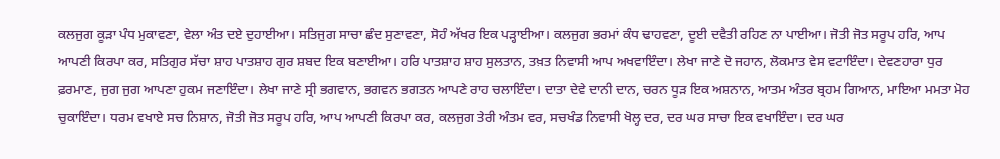ਕਲਜੁਗ ਕੂੜਾ ਪੰਧ ਮੁਕਾਵਣਾ, ਵੇਲਾ ਅੰਤ ਦਏ ਦੁਹਾਈਆ। ਸਤਿਜੁਗ ਸਾਚਾ ਛੰਦ ਸੁਣਾਵਣਾ, ਸੋਹੰ ਅੱਖਰ ਇਕ ਪੜ੍ਹਾਈਆ। ਕਲਜੁਗ ਭਰਮਾਂ ਕੰਧ ਢਾਹਵਣਾ, ਦੂਈ ਦਵੈਤੀ ਰਹਿਣ ਨਾ ਪਾਈਆ। ਜੋਤੀ ਜੋਤ ਸਰੂਪ ਹਰਿ, ਆਪ ਆਪਣੀ ਕਿਰਪਾ ਕਰ, ਸਤਿਗੁਰ ਸੱਚਾ ਸ਼ਾਹ ਪਾਤਸ਼ਾਹ ਗੁਰ ਸ਼ਬਦ ਇਕ ਬਣਾਈਆ। ਹਰਿ ਪਾਤਸ਼ਾਹ ਸ਼ਾਹ ਸੁਲਤਾਨ, ਤਖ਼ਤ ਨਿਵਾਸੀ ਆਪ ਅਖਵਾਇੰਦਾ। ਲੇਖਾ ਜਾਣੇ ਦੋ ਜਹਾਨ, ਲੋਕਮਾਤ ਵੇਸ ਵਟਾਇੰਦਾ। ਦੇਵਣਹਾਰਾ ਧੁਰ ਫ਼ਰਮਾਣ, ਜੁਗ ਜੁਗ ਆਪਣਾ ਹੁਕਮ ਜਣਾਇੰਦਾ। ਲੇਖਾ ਜਾਣੇ ਸ੍ਰੀ ਭਗਵਾਨ, ਭਗਵਨ ਭਗਤਨ ਆਪਣੇ ਰਾਹ ਚਲਾਇੰਦਾ। ਦਾਤਾ ਦੇਵੇ ਦਾਨੀ ਦਾਨ, ਚਰਨ ਧੂੜ ਇਕ ਅਸ਼ਨਾਨ, ਆਤਮ ਅੰਤਰ ਬ੍ਰਹਮ ਗਿਆਨ, ਮਾਇਆ ਮਮਤਾ ਮੋਹ ਚੁਕਾਇੰਦਾ। ਧਰਮ ਵਖਾਏ ਸਚ ਨਿਸ਼ਾਨ, ਜੋਤੀ ਜੋਤ ਸਰੂਪ ਹਰਿ, ਆਪ ਆਪਣੀ ਕਿਰਪਾ ਕਰ, ਕਲਜੁਗ ਤੇਰੀ ਅੰਤਮ ਵਰ, ਸਚਖੰਡ ਨਿਵਾਸੀ ਖੋਲ੍ਹ ਦਰ, ਦਰ ਘਰ ਸਾਚਾ ਇਕ ਵਖਾਇੰਦਾ। ਦਰ ਘਰ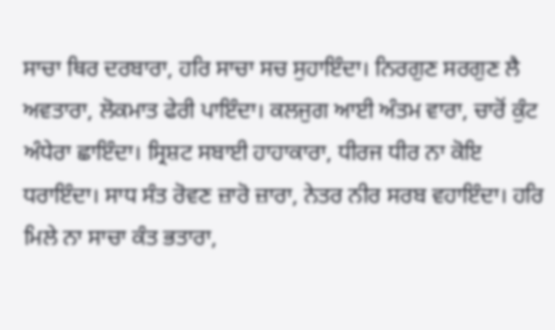ਸਾਚਾ ਥਿਰ ਦਰਬਾਰਾ, ਹਰਿ ਸਾਚਾ ਸਚ ਸੁਹਾਇੰਦਾ। ਨਿਰਗੁਣ ਸਰਗੁਣ ਲੈ ਅਵਤਾਰਾ, ਲੋਕਮਾਤ ਫੇਰੀ ਪਾਇੰਦਾ। ਕਲਜੁਗ ਆਈ ਅੰਤਮ ਵਾਰਾ, ਚਾਰੋਂ ਕੁੰਟ ਅੰਧੇਰਾ ਛਾਇੰਦਾ। ਸ੍ਰਿਸ਼ਟ ਸਬਾਈ ਹਾਹਾਕਾਰਾ, ਧੀਰਜ ਧੀਰ ਨਾ ਕੋਇ ਧਰਾਇੰਦਾ। ਸਾਧ ਸੰਤ ਰੋਵਣ ਜ਼ਾਰੋ ਜ਼ਾਰਾ, ਨੇਤਰ ਨੀਰ ਸਰਬ ਵਹਾਇੰਦਾ। ਹਰਿ ਮਿਲੇ ਨਾ ਸਾਚਾ ਕੰਤ ਭਤਾਰਾ,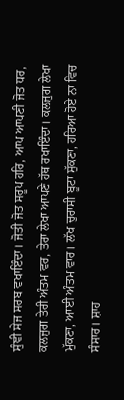ਸੁੰਞੀ ਸੇਜ ਸਰਬ ਵਖਾਇੰਦਾ। ਜੋਤੀ ਜੋਤ ਸਰੂਪ ਹਰਿ, ਆਪ ਆਪਣੀ ਜੋਤ ਧਰ, ਕਲਜੁਗ ਤੇਰੀ ਅੰਤਮ ਵਰ, ਤੇਰਾ ਲੇਖਾ ਆਪਣੇ ਹੱਥ ਰਖਾਇੰਦਾ। ਕਲਜੁਗ ਲੇਖਾ ਮੁੱਕਣਾ, ਆਈ ਅੰਤਮ ਵਾਰ। ਲੱਖ ਚੁਰਾਸੀ ਬੂਟਾ ਸੁੱਕਣਾ, ਹਰਿਆ ਹੋਏ ਨਾ ਵਿਚ ਸੰਸਾਰ। ਸ਼ਾਹ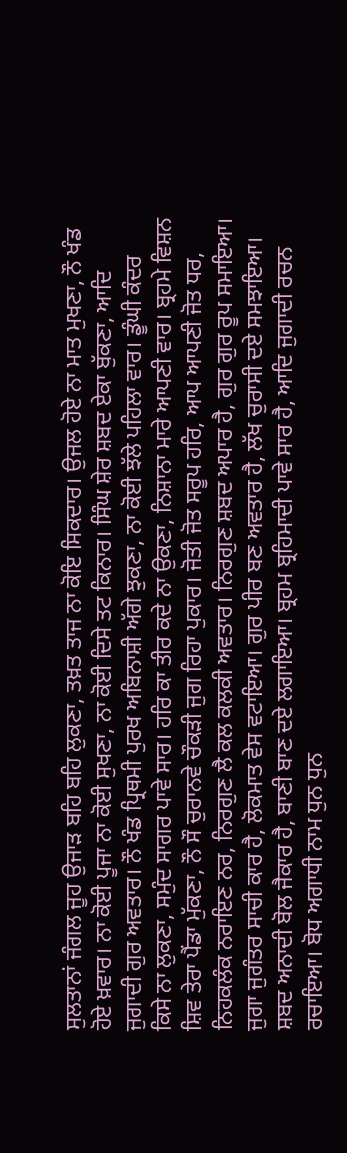ਸੁਲਤਾਨਾਂ ਜੰਗਲ ਜੂਹ ਉਜਾੜ ਬਹਿ ਬਹਿ ਲੁਕਣਾ, ਤਖ਼ਤ ਤਾਜ ਨਾ ਕੋਇ ਸਿਕਦਾਰ। ਉਜਲ ਹੋਏ ਨਾ ਮਾਤ ਮੁਖਣਾ, ਨੌ ਖੰਡ ਹੋਏ ਖ਼ਵਾਰ। ਨਾ ਕੋਈ ਪੂਜਾ ਨਾ ਕੋਈ ਸੁਖਣਾ, ਨਾ ਕੋਈ ਦਿਸੇ ਤਟ ਕਿਨਾਰ। ਸਿੰਘ ਸ਼ੇਰ ਸ਼ਬਦ ਏਕਾ ਬੁੱਕਣਾ, ਆਦਿ ਜੁਗਾਦੀ ਗੁਰ ਅਵਤਾਰ। ਨੌ ਖੰਡ ਪ੍ਰਿਥਮੀ ਪੁਰਖ ਅਬਿਨਾਸ਼ੀ ਅੱਗੇ ਝੁਕਣਾ, ਨਾ ਕੋਈ ਝੱਲੇ ਪਹਿਲਾ ਵਾਰ। ਡੂੰਘੀ ਕੰਦਰ ਕਿਸੇ ਨਾ ਲੁਕਣਾ, ਸਮੁੰਦ ਸਾਗਰ ਪਾਵੇ ਸਾਰ। ਹਰਿ ਕਾ ਤੀਰ ਕਦੇ ਨਾ ਉਕਣਾ, ਨਿਸ਼ਾਨਾ ਮਾਰੇ ਆਪਣੀ ਵਾਰ। ਬ੍ਰਹਮੇ ਵਿਸ਼ਨ ਸ਼ਿਵ ਤੇਰਾ ਪੈਂਡਾ ਮੁੱਕਣਾ, ਨੌ ਸੌ ਚੁਰਾਨਵੇ ਚੌਕੜੀ ਜੁਗ ਰਿਹਾ ਪੁਕਾਰ। ਜੋਤੀ ਜੋਤ ਸਰੂਪ ਹਰਿ, ਆਪ ਆਪਣੀ ਜੋਤ ਧਰ, ਨਿਹਕਲੰਕ ਨਰਾਇਣ ਨਰ, ਨਿਰਗੁਣ ਲੈ ਕਲ ਕਲਕੀ ਅਵਤਾਰ। ਨਿਰਗੁਣ ਸ਼ਬਦ ਅਪਾਰ ਹੈ, ਗੁਰ ਗੁਰ ਰੂਪ ਸਮਾਇਆ। ਜੁਗਾ ਜੁਗੰਤਰ ਸਾਚੀ ਕਾਰ ਹੈ, ਲੋਕਮਾਤ ਵੇਸ ਵਟਾਇਆ। ਗੁਰ ਪੀਰ ਬਣ ਅਵਤਾਰ ਹੈ, ਲੱਖ ਚੁਰਾਸੀ ਦਏ ਸਮਝਾਇਆ। ਸ਼ਬਦ ਅਨਾਦੀ ਬੋਲ ਜੈਕਾਰ ਹੈ, ਬਾਣੀ ਬਾਣ ਦਏ ਲਗਾਇਆ। ਬ੍ਰਹਮ ਬ੍ਰਹਿਮਾਦੀ ਪਾਵੇ ਸਾਰ ਹੈ, ਆਦਿ ਜੁਗਾਦੀ ਰਚਨ ਰਚਾਇਆ। ਬੋਧ ਅਗਾਧੀ ਨਾਮ ਧੁਨ ਧੁਨ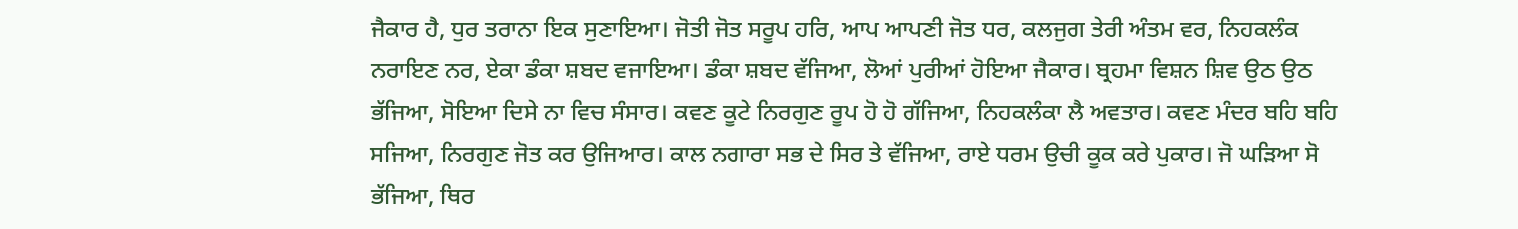ਜੈਕਾਰ ਹੈ, ਧੁਰ ਤਰਾਨਾ ਇਕ ਸੁਣਾਇਆ। ਜੋਤੀ ਜੋਤ ਸਰੂਪ ਹਰਿ, ਆਪ ਆਪਣੀ ਜੋਤ ਧਰ, ਕਲਜੁਗ ਤੇਰੀ ਅੰਤਮ ਵਰ, ਨਿਹਕਲੰਕ ਨਰਾਇਣ ਨਰ, ਏਕਾ ਡੰਕਾ ਸ਼ਬਦ ਵਜਾਇਆ। ਡੰਕਾ ਸ਼ਬਦ ਵੱਜਿਆ, ਲੋਆਂ ਪੁਰੀਆਂ ਹੋਇਆ ਜੈਕਾਰ। ਬ੍ਰਹਮਾ ਵਿਸ਼ਨ ਸ਼ਿਵ ਉਠ ਉਠ ਭੱਜਿਆ, ਸੋਇਆ ਦਿਸੇ ਨਾ ਵਿਚ ਸੰਸਾਰ। ਕਵਣ ਕੂਟੇ ਨਿਰਗੁਣ ਰੂਪ ਹੋ ਹੋ ਗੱਜਿਆ, ਨਿਹਕਲੰਕਾ ਲੈ ਅਵਤਾਰ। ਕਵਣ ਮੰਦਰ ਬਹਿ ਬਹਿ ਸਜਿਆ, ਨਿਰਗੁਣ ਜੋਤ ਕਰ ਉਜਿਆਰ। ਕਾਲ ਨਗਾਰਾ ਸਭ ਦੇ ਸਿਰ ਤੇ ਵੱਜਿਆ, ਰਾਏ ਧਰਮ ਉਚੀ ਕੂਕ ਕਰੇ ਪੁਕਾਰ। ਜੋ ਘੜਿਆ ਸੋ ਭੱਜਿਆ, ਥਿਰ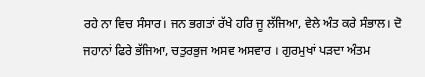ਰਹੇ ਨਾ ਵਿਚ ਸੰਸਾਰ। ਜਨ ਭਗਤਾਂ ਰੱਖੇ ਹਰਿ ਜੂ ਲੱਜਿਆ, ਵੇਲੇ ਅੰਤ ਕਰੇ ਸੰਭਾਲ। ਦੋ ਜਹਾਨਾਂ ਫਿਰੇ ਭੱਜਿਆ, ਚਤੁਰਭੁਜ ਅਸਵ ਅਸਵਾਰ । ਗੁਰਮੁਖਾਂ ਪੜਦਾ ਅੰਤਮ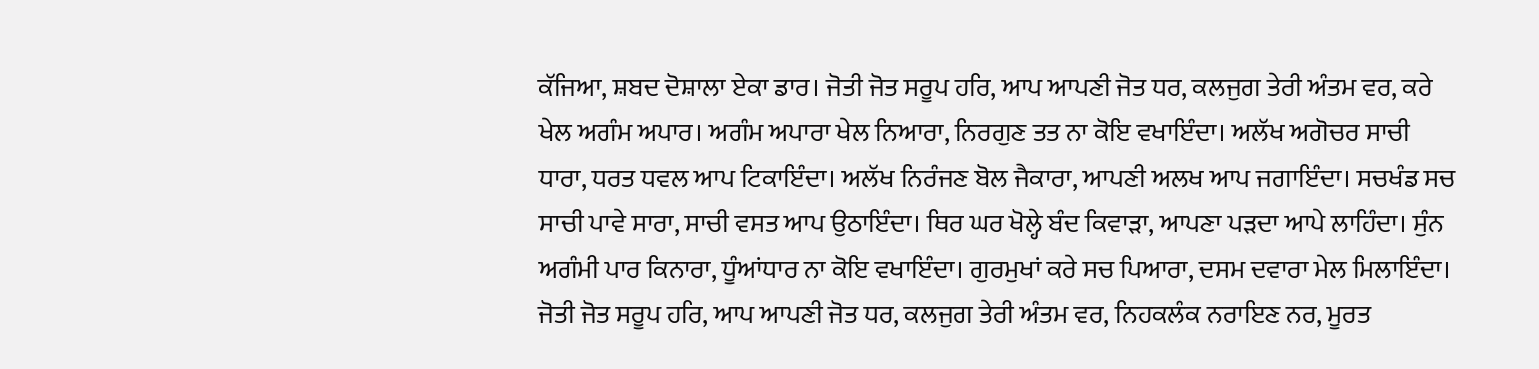ਕੱਜਿਆ, ਸ਼ਬਦ ਦੋਸ਼ਾਲਾ ਏਕਾ ਡਾਰ। ਜੋਤੀ ਜੋਤ ਸਰੂਪ ਹਰਿ, ਆਪ ਆਪਣੀ ਜੋਤ ਧਰ, ਕਲਜੁਗ ਤੇਰੀ ਅੰਤਮ ਵਰ, ਕਰੇ ਖੇਲ ਅਗੰਮ ਅਪਾਰ। ਅਗੰਮ ਅਪਾਰਾ ਖੇਲ ਨਿਆਰਾ, ਨਿਰਗੁਣ ਤਤ ਨਾ ਕੋਇ ਵਖਾਇੰਦਾ। ਅਲੱਖ ਅਗੋਚਰ ਸਾਚੀ ਧਾਰਾ, ਧਰਤ ਧਵਲ ਆਪ ਟਿਕਾਇੰਦਾ। ਅਲੱਖ ਨਿਰੰਜਣ ਬੋਲ ਜੈਕਾਰਾ, ਆਪਣੀ ਅਲਖ ਆਪ ਜਗਾਇੰਦਾ। ਸਚਖੰਡ ਸਚ ਸਾਚੀ ਪਾਵੇ ਸਾਰਾ, ਸਾਚੀ ਵਸਤ ਆਪ ਉਠਾਇੰਦਾ। ਥਿਰ ਘਰ ਖੋਲ੍ਹੇ ਬੰਦ ਕਿਵਾੜਾ, ਆਪਣਾ ਪੜਦਾ ਆਪੇ ਲਾਹਿੰਦਾ। ਸੁੰਨ ਅਗੰਮੀ ਪਾਰ ਕਿਨਾਰਾ, ਧੂੰਆਂਧਾਰ ਨਾ ਕੋਇ ਵਖਾਇੰਦਾ। ਗੁਰਮੁਖਾਂ ਕਰੇ ਸਚ ਪਿਆਰਾ, ਦਸਮ ਦਵਾਰਾ ਮੇਲ ਮਿਲਾਇੰਦਾ। ਜੋਤੀ ਜੋਤ ਸਰੂਪ ਹਰਿ, ਆਪ ਆਪਣੀ ਜੋਤ ਧਰ, ਕਲਜੁਗ ਤੇਰੀ ਅੰਤਮ ਵਰ, ਨਿਹਕਲੰਕ ਨਰਾਇਣ ਨਰ, ਮੂਰਤ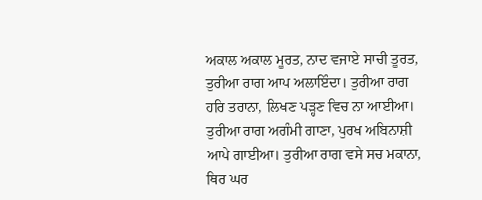ਅਕਾਲ ਅਕਾਲ ਮੂਰਤ, ਨਾਦ ਵਜਾਏ ਸਾਚੀ ਤੂਰਤ, ਤੁਰੀਆ ਰਾਗ ਆਪ ਅਲਾਇੰਦਾ। ਤੁਰੀਆ ਰਾਗ ਹਰਿ ਤਰਾਨਾ, ਲਿਖਣ ਪੜ੍ਹਣ ਵਿਚ ਨਾ ਆਈਆ। ਤੁਰੀਆ ਰਾਗ ਅਗੰਮੀ ਗਾਣਾ, ਪੁਰਖ ਅਬਿਨਾਸ਼ੀ ਆਪੇ ਗਾਈਆ। ਤੁਰੀਆ ਰਾਗ ਵਸੇ ਸਚ ਮਕਾਨਾ, ਥਿਰ ਘਰ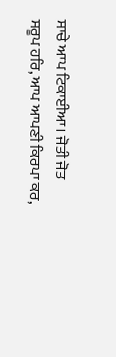ਸਾਚੇ ਆਪ ਟਿਕਾਈਆ। ਜੋਤੀ ਜੋਤ ਸਰੂਪ ਹਰਿ, ਆਪ ਆਪਣੀ ਕਿਰਪਾ ਕਰ,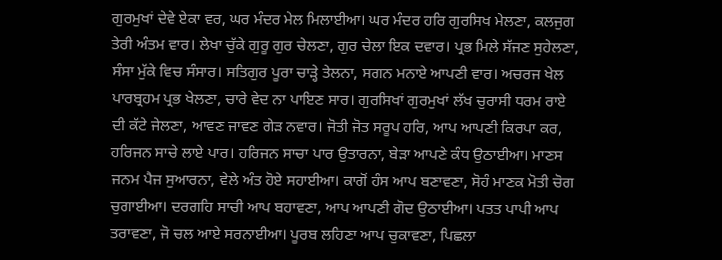ਗੁਰਮੁਖਾਂ ਦੇਵੇ ਏਕਾ ਵਰ, ਘਰ ਮੰਦਰ ਮੇਲ ਮਿਲਾਈਆ। ਘਰ ਮੰਦਰ ਹਰਿ ਗੁਰਸਿਖ ਮੇਲਣਾ, ਕਲਜੁਗ ਤੇਰੀ ਅੰਤਮ ਵਾਰ। ਲੇਖਾ ਚੁੱਕੇ ਗੁਰੂ ਗੁਰ ਚੇਲਣਾ, ਗੁਰ ਚੇਲਾ ਇਕ ਦਵਾਰ। ਪ੍ਰਭ ਮਿਲੇ ਸੱਜਣ ਸੁਹੇਲਣਾ, ਸੰਸਾ ਮੁੱਕੇ ਵਿਚ ਸੰਸਾਰ। ਸਤਿਗੁਰ ਪੂਰਾ ਚਾੜ੍ਹੇ ਤੇਲਨਾ, ਸਗਨ ਮਨਾਏ ਆਪਣੀ ਵਾਰ। ਅਚਰਜ ਖੇਲ ਪਾਰਬ੍ਰਹਮ ਪ੍ਰਭ ਖੇਲਣਾ, ਚਾਰੇ ਵੇਦ ਨਾ ਪਾਇਣ ਸਾਰ। ਗੁਰਸਿਖਾਂ ਗੁਰਮੁਖਾਂ ਲੱਖ ਚੁਰਾਸੀ ਧਰਮ ਰਾਏ ਦੀ ਕੱਟੇ ਜੇਲਣਾ, ਆਵਣ ਜਾਵਣ ਗੇੜ ਨਵਾਰ। ਜੋਤੀ ਜੋਤ ਸਰੂਪ ਹਰਿ, ਆਪ ਆਪਣੀ ਕਿਰਪਾ ਕਰ, ਹਰਿਜਨ ਸਾਚੇ ਲਾਏ ਪਾਰ। ਹਰਿਜਨ ਸਾਚਾ ਪਾਰ ਉਤਾਰਨਾ, ਬੇੜਾ ਆਪਣੇ ਕੰਧ ਉਠਾਈਆ। ਮਾਣਸ ਜਨਮ ਪੈਜ ਸੁਆਰਨਾ, ਵੇਲੇ ਅੰਤ ਹੋਏ ਸਹਾਈਆ। ਕਾਗੋਂ ਹੰਸ ਆਪ ਬਣਾਵਣਾ, ਸੋਹੰ ਮਾਣਕ ਮੋਤੀ ਚੋਗ ਚੁਗਾਈਆ। ਦਰਗਹਿ ਸਾਚੀ ਆਪ ਬਹਾਵਣਾ, ਆਪ ਆਪਣੀ ਗੋਦ ਉਠਾਈਆ। ਪਤਤ ਪਾਪੀ ਆਪ ਤਰਾਵਣਾ, ਜੋ ਚਲ ਆਏ ਸਰਨਾਈਆ। ਪੂਰਬ ਲਹਿਣਾ ਆਪ ਚੁਕਾਵਣਾ, ਪਿਛਲਾ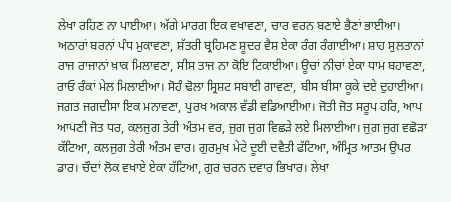ਲੇਖਾ ਰਹਿਣ ਨਾ ਪਾਈਆ। ਅੱਗੇ ਮਾਰਗ ਇਕ ਵਖਾਵਣਾ, ਚਾਰ ਵਰਨ ਬਣਾਏ ਭੈਣਾਂ ਭਾਈਆ। ਅਠਾਰਾਂ ਬਰਨਾਂ ਪੰਧ ਮੁਕਾਵਣਾ, ਸ਼ੱਤਰੀ ਬ੍ਰਹਿਮਣ ਸ਼ੂਦਰ ਵੈਸ਼ ਏਕਾ ਰੰਗ ਰੰਗਾਈਆ। ਸ਼ਾਹ ਸੁਲਤਾਨਾਂ ਰਾਜ ਰਾਜਾਨਾਂ ਖ਼ਾਕ ਮਿਲਾਵਣਾ, ਸੀਸ ਤਾਜ ਨਾ ਕੋਇ ਟਿਕਾਈਆ। ਊਚਾਂ ਨੀਚਾਂ ਏਕਾ ਧਾਮ ਬਹਾਵਣਾ, ਰਾਓ ਰੰਕਾਂ ਮੇਲ ਮਿਲਾਈਆ। ਸੋਹੰ ਢੋਲਾ ਸ੍ਰਿਸ਼ਟ ਸਬਾਈ ਗਾਵਣਾ, ਬੀਸ ਬੀਸਾ ਕੂਕੇ ਦਏ ਦੁਹਾਈਆ। ਜਗਤ ਜਗਦੀਸਾ ਇਕ ਮਨਾਵਣਾ, ਪੁਰਖ ਅਕਾਲ ਵੱਡੀ ਵਡਿਆਈਆ। ਜੋਤੀ ਜੋਤ ਸਰੂਪ ਹਰਿ, ਆਪ ਆਪਣੀ ਜੋਤ ਧਰ, ਕਲਜੁਗ ਤੇਰੀ ਅੰਤਮ ਵਰ, ਜੁਗ ਜੁਗ ਵਿਛੜੇ ਲਏ ਮਿਲਾਈਆ। ਜੁਗ ਜੁਗ ਵਛੋੜਾ ਕੱਟਿਆ, ਕਲਜੁਗ ਤੇਰੀ ਅੰਤਮ ਵਾਰ। ਗੁਰਮੁਖ ਮੇਟੇ ਦੂਈ ਦਵੈਤੀ ਫੱਟਿਆ, ਅੰਮ੍ਰਿਤ ਆਤਮ ਉਪਰ ਡਾਰ। ਚੌਦਾਂ ਲੋਕ ਵਖਾਏ ਏਕਾ ਹੱਟਿਆ, ਗੁਰ ਚਰਨ ਦਵਾਰ ਭਿਖਾਰ। ਲੇਖਾ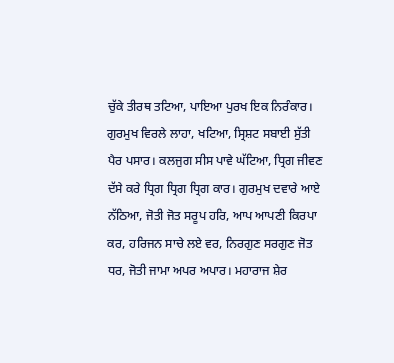ਚੁੱਕੇ ਤੀਰਥ ਤਟਿਆ, ਪਾਇਆ ਪੁਰਖ ਇਕ ਨਿਰੰਕਾਰ। ਗੁਰਮੁਖ ਵਿਰਲੇ ਲਾਹਾ, ਖਟਿਆ, ਸ੍ਰਿਸ਼ਟ ਸਬਾਈ ਸੁੱਤੀ ਪੈਰ ਪਸਾਰ। ਕਲਜੁਗ ਸੀਸ ਪਾਵੇ ਘੱਟਿਆ, ਧ੍ਰਿਗ ਜੀਵਣ ਦੱਸੇ ਕਰੇ ਧ੍ਰਿਗ ਧ੍ਰਿਗ ਧ੍ਰਿਗ ਕਾਰ। ਗੁਰਮੁਖ ਦਵਾਰੇ ਆਏ ਨੱਠਿਆ, ਜੋਤੀ ਜੋਤ ਸਰੂਪ ਹਰਿ, ਆਪ ਆਪਣੀ ਕਿਰਪਾ ਕਰ, ਹਰਿਜਨ ਸਾਚੇ ਲਏ ਵਰ, ਨਿਰਗੁਣ ਸਰਗੁਣ ਜੋਤ ਧਰ, ਜੋਤੀ ਜਾਮਾ ਅਪਰ ਅਪਾਰ। ਮਹਾਰਾਜ ਸ਼ੇਰ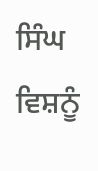ਸਿੰਘ ਵਿਸ਼ਨੂੰ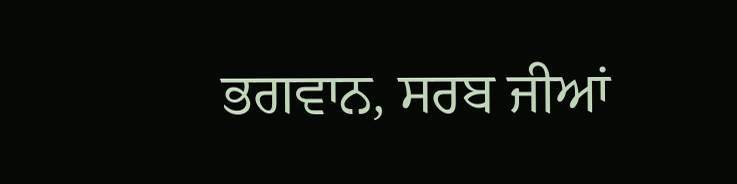ਭਗਵਾਨ, ਸਰਬ ਜੀਆਂ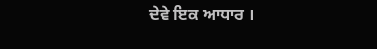ਦੇਵੇ ਇਕ ਆਧਾਰ ।